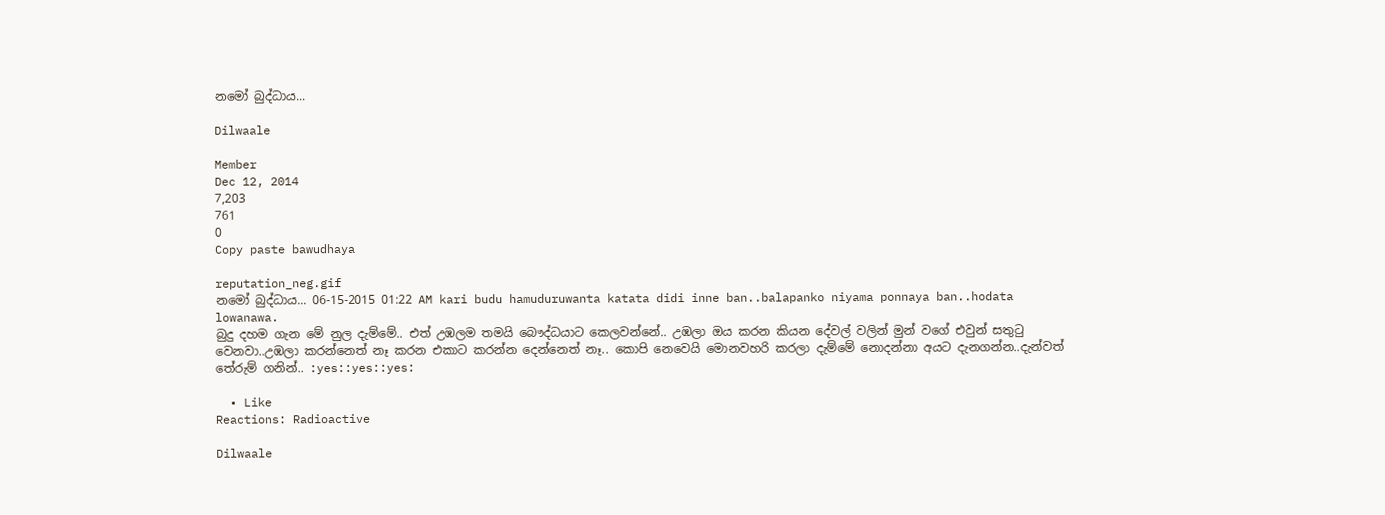නමෝ බුද්ධාය...

Dilwaale

Member
Dec 12, 2014
7,203
761
0
Copy paste bawudhaya

reputation_neg.gif
නමෝ බුද්ධාය... 06-15-2015 01:22 AM kari budu hamuduruwanta katata didi inne ban..balapanko niyama ponnaya ban..hodata lowanawa.
බුදු දහම ගැන මේ නුල දැම්මේ.. එත් උඹලම තමයි බෞද්ධයාට කෙලවන්නේ.. උඹලා ඔය කරන කියන දේවල් වලින් මුන් වගේ එවුන් සතුටු වෙනවා..උඹලා කරන්නෙත් නෑ කරන එකාට කරන්න දෙන්නෙත් නෑ.. කොපි නෙවෙයි මොනවහරි කරලා දැම්මේ නොදන්නා අයට දැනගන්න..දැන්වත් තේරුම් ගනින්.. :yes::yes::yes:

  • Like
Reactions: Radioactive

Dilwaale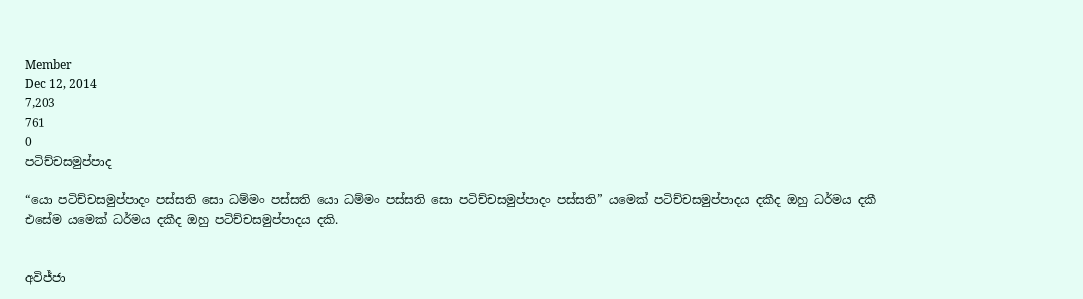Member
Dec 12, 2014
7,203
761
0
පටිච්චසමුප්පාද

“යො පටිච්චසමුප්පාදං පස්සති සො ධම්මං පස්සති යො ධම්මං පස්සති සො පටිච්චසමුප්පාදං පස්සති” යමෙක් පටිච්චසමුප්පාදය දකීද ඔහු ධර්මය දකී එසේම යමෙක් ධර්මය දකීද ඔහු පටිච්චසමුප්පාදය දකි.


අවිජ්ජා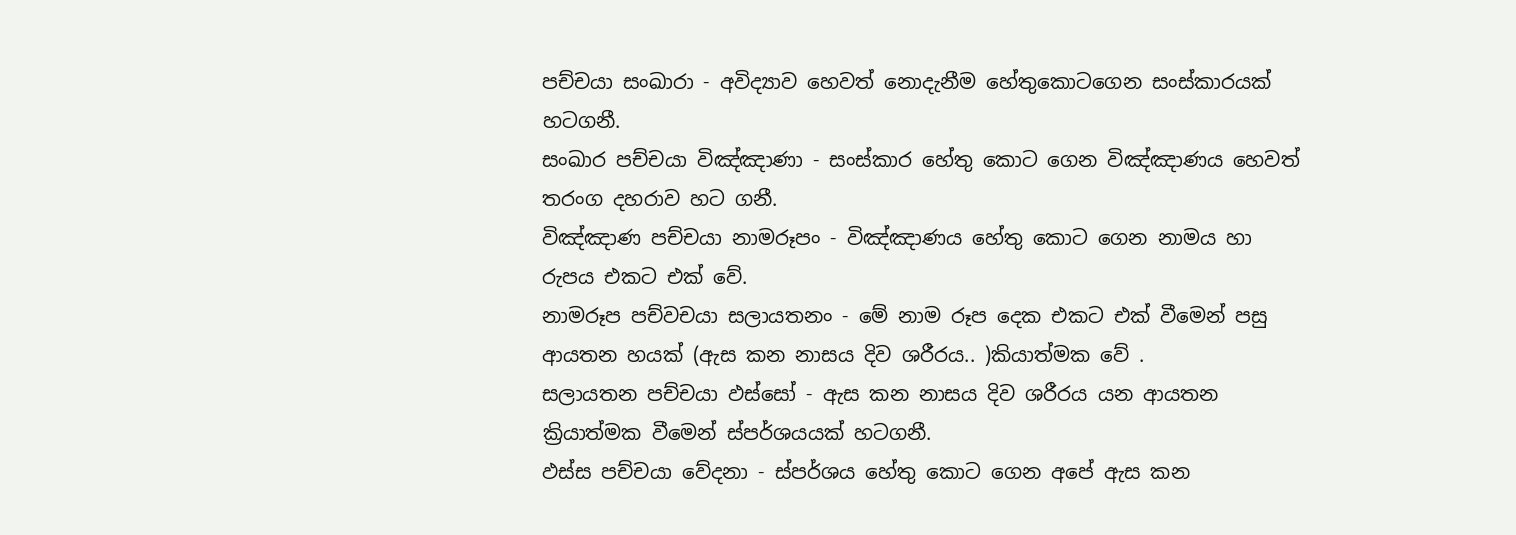පච්චයා සංඛාරා - අවිද්‍යාව හෙවත් නොදැනීම හේතුකොටගෙන සංස්කාරයක් හටගනී.
සංඛාර පච්චයා විඤ්‍ඤාණා - සංස්කාර හේතු කොට ගෙන විඤ්ඤාණය හෙවත් තරංග දහරාව හට ගනී.
විඤ්‍ඤාණ පච්චයා නාමරූපං - විඤ්ඤාණය හේතු කොට ගෙන නාමය හා රුපය එකට එක් වේ.
නාමරූප පච්වචයා සලායතනං - මේ නාම රූප දෙක එකට එක් වීමෙන් පසු ආයතන හයක් (ඇස කන නාසය දිව ශරීරය.. )කියාත්මක වේ .
සලායතන පච්චයා ඵස්සෝ - ඇස කන නාසය දිව ශරීරය යන ආයතන ක්‍රියාත්මක වීමෙන් ස්පර්ශයයක් හටගනී.
ඵස්ස පච්චයා වේදනා - ස්පර්ශය හේතු කොට ගෙන අපේ ඇස කන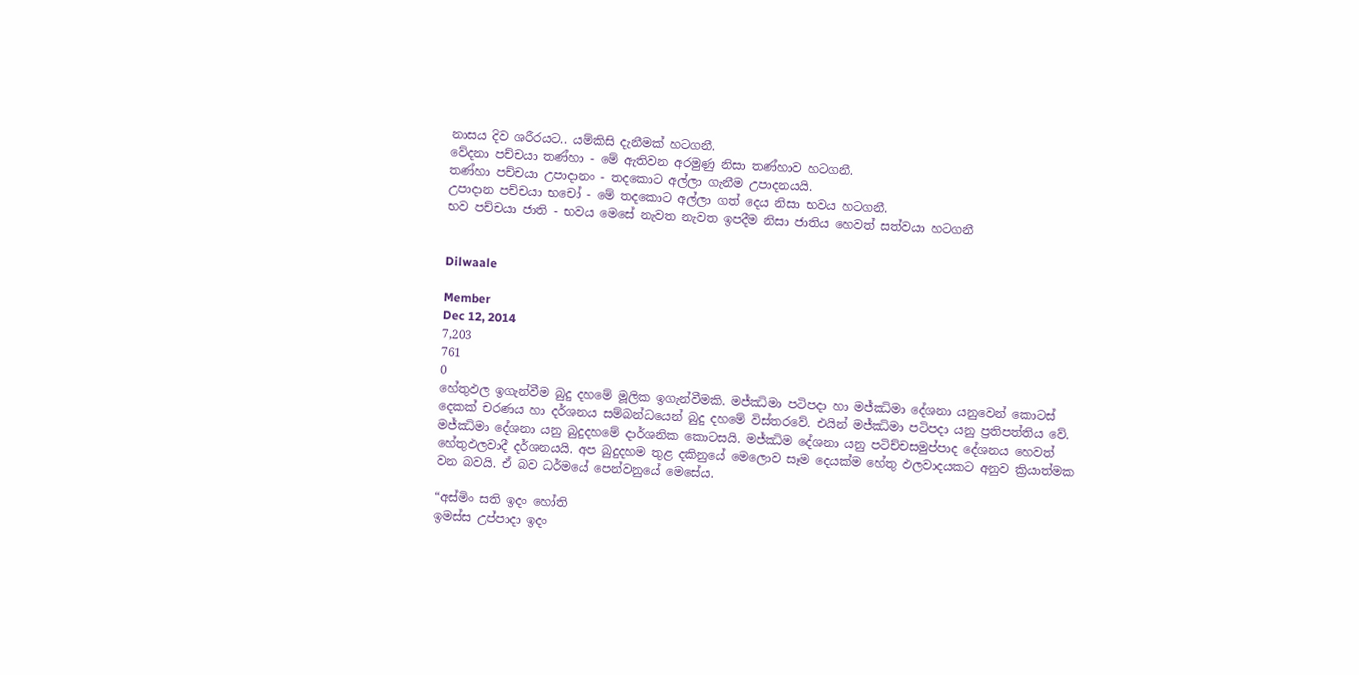නාසය දිව ශරීරයට.. යම්කිසි දැනීමක් හටගනී.
වේදනා පච්චයා තණ්හා - මේ ඇතිවන අරමුණු නිසා තණ්හාව හටගනී.
තණ්හා පච්චයා උපාදානං - තදකොට අල්ලා ගැනීම උපාදනයයි.
උපාදාන පච්චයා භචෝ - මේ තදකොට අල්ලා ගත් දෙය නිසා භවය හටගනී.
භව පච්චයා ජාති - භවය මෙසේ නැවත නැවත ඉපදීම නිසා ජාතිය හෙවත් සත්වයා හටගනී


Dilwaale

Member
Dec 12, 2014
7,203
761
0
හේතුඵල ඉගැන්වීම බුදු දහමේ මූලික ඉගැන්වීමකි. මජ්ඣිමා පටිපදා හා මජ්ඣිමා දේශනා යනුවෙන් කොටස් දෙකක් චරණය හා දර්ශනය සම්බන්ධයෙන් බුදු දහමේ විස්තරවේ. එයින් මජ්ඣිමා පටිපදා යනු ප්‍රතිපත්තිය වේ. මජ්ඣිමා දේශනා යනු බුදුදහමේ දාර්ශනික කොටසයි. මජ්ඣිම දේශනා යනු පටිච්චසමුප්පාද දේශනය හෙවත් හේතුඵලවාදී දර්ශනයයි. අප බුදුදහම තුළ දකිනුයේ මෙලොව සෑම දෙයක්ම හේතු ඵලවාදයකට අනුව ක්‍රියාත්මක වන බවයි. ඒ බව ධර්මයේ පෙන්වනුයේ මෙසේය.

“අස්මිං සති ඉදං හෝති
ඉමස්ස උප්පාදා ඉදං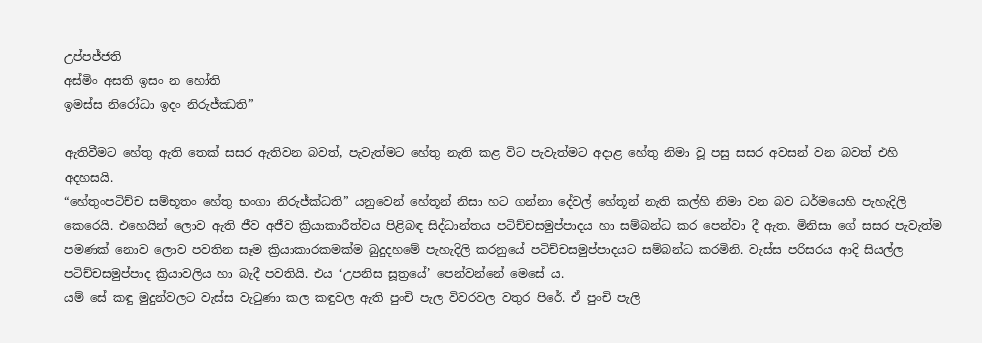උප්පජ්ජති
අස්මිං අසති ඉසං න හෝති
ඉමස්ස නිරෝධා ඉදං නිරුජ්ඣති”

ඇතිවීමට හේතු ඇති තෙක් සසර ඇතිවන බවත්, පැවැත්මට හේතු නැති කළ විට පැවැත්මට අදාළ හේතු නිමා වූ පසු සසර අවසන් වන බවත් එහි අදහසයි.
“හේතුංපටිච්ච සම්භූතං හේතු භංගා නිරුජ්ක්‍ධති” යනුවෙන් හේතූන් නිසා හට ගන්නා දේවල් හේතූන් නැති කල්හි නිමා වන බව ධර්මයෙහි පැහැදිලි කෙරෙයි. එහෙයින් ලොව ඇති ජීව අජීව ක්‍රියාකාරීත්වය පිළිබඳ සිද්ධාන්තය පටිච්චසමුප්පාදය හා සම්බන්ධ කර පෙන්වා දී ඇත. මිනිසා ගේ සසර පැවැත්ම පමණක් නොව ලොව පවතින සෑම ක්‍රියාකාරකමක්ම බුදුදහමේ පැහැදිලි කරනුයේ පටිච්චසමුප්පාදයට සම්බන්ධ කරමිනි. වැස්ස පරිසරය ආදි සියල්ල පටිච්චසමුප්පාද ක්‍රියාවලිය හා බැදී පවතියි. එය ‘උපනිස සූත්‍රයේ’ පෙන්වන්නේ මෙසේ ය.
යම් සේ කඳු මුදුන්වලට වැස්ස වැටුණා කල කඳුවල ඇති පුංචි පැල විවරවල වතුර පිරේ. ඒ පුංචි පැලි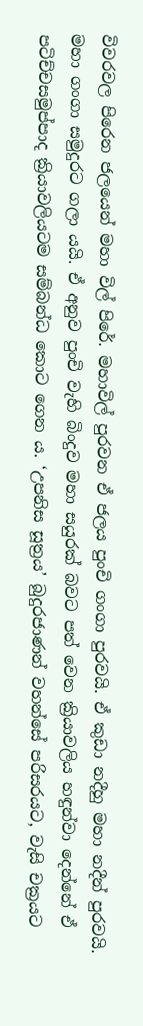විවරවල පිරෙන ජලයෙන් මහා විල් පිරේ. මහාවිල් පුරවන ඒ ජලය පුංචි ගංගා පුරවයි. ඒ කුඩා නදීහු මහා නදීන් පුරවයි. මහා ගංගා සමුදුරට ගලා යයි. ඒ අනුව පුංචි වැහි බිංදුව මහා සයුරක් බවට පත් වෙන ක්‍රියාවලිය හඳුන්වා දෙන්නේ ඒ පටිච්චසමුප්පාද ක්‍රියාවලියටම සම්බන්ධ කොට ගෙන ය. ‘උපනිස සූත්‍රය’ බුදුරජාණන් වහන්සේ පරිසරයට, වැසි චක්‍රයට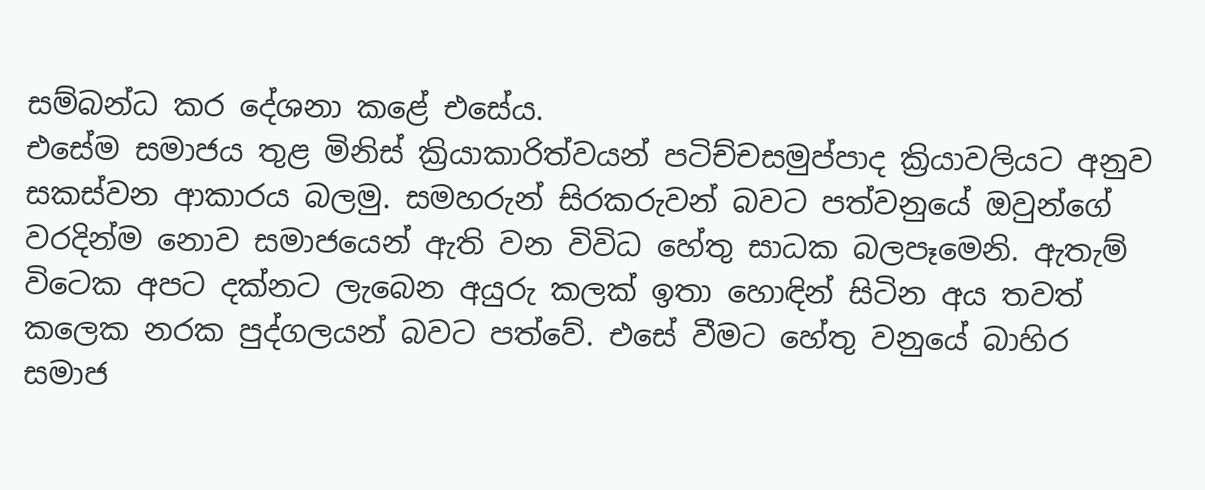සම්බන්ධ කර දේශනා කළේ එසේය.
එසේම සමාජය තුළ මිනිස් ක්‍රියාකාරිත්වයන් පටිච්චසමුප්පාද ක්‍රියාවලියට අනුව සකස්වන ආකාරය බලමු. සමහරුන් සිරකරුවන් බවට පත්වනුයේ ඔවුන්ගේ වරදින්ම නොව සමාජයෙන් ඇති වන විවිධ හේතු සාධක බලපෑමෙනි. ඇතැම් විටෙක අපට දක්නට ලැබෙන අයුරු කලක් ඉතා හොඳින් සිටින අය තවත් කලෙක නරක පුද්ගලයන් බවට පත්වේ. එසේ වීමට හේතු වනුයේ බාහිර සමාජ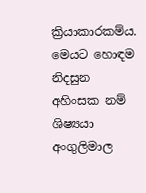ක්‍රියාකාරකම්ය. මෙයට හොඳම නිදසුන අහිංසක නම් ශිෂ්‍යයා අංගුලිමාල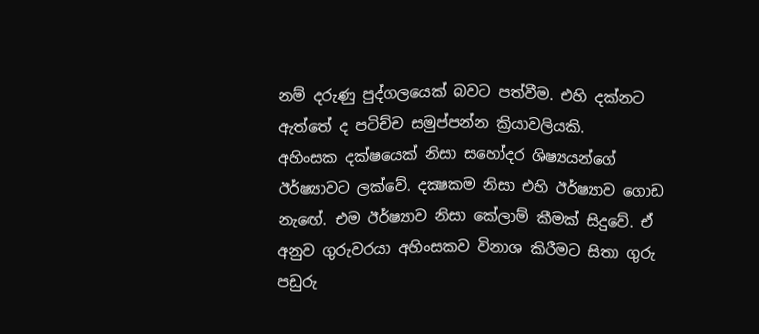නම් දරුණු පුද්ගලයෙක් බවට පත්වීම. එහි දක්නට ඇත්තේ ද පටිච්ච සමුප්පන්න ක්‍රියාවලියකි.
අහිංසක දක්ෂයෙක් නිසා සහෝදර ශිෂ්‍යයන්ගේ ඊර්ෂ්‍යාවට ලක්වේ. දක්‍ෂකම නිසා එහි ඊර්ෂ්‍යාව ගොඩ නැඟේ. එම ඊර්ෂ්‍යාව නිසා කේලාම් කීමක් සිදුවේ. ඒ අනුව ගුරුවරයා අහිංසකව විනාශ කිරීමට සිතා ගුරු පඩුරු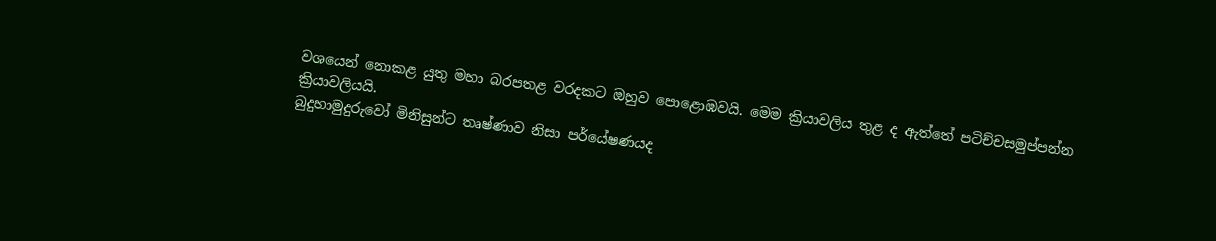වශයෙන් නොකළ යුතු මහා බරපතළ වරදකට ඔහුව පොළොඹවයි. මෙම ක්‍රියාවලිය තුළ ද ඇත්තේ පටිච්චසමුප්පන්න ක්‍රියාවලියයි.
බුදුහාමුදුරුවෝ මිනිසුන්ට තෘෂ්ණාව නිසා පර්යේෂණයද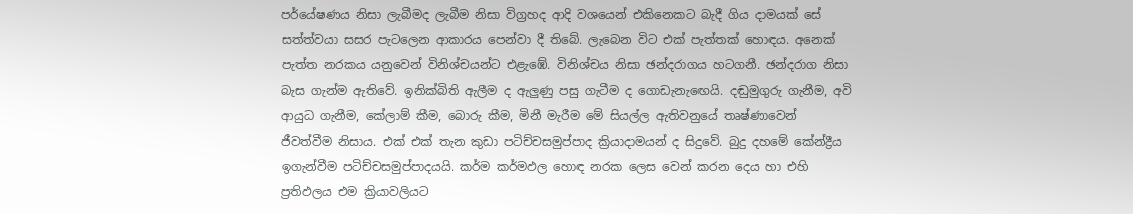පර්යේෂණය නිසා ලැබීමද ලැබීම නිසා විග්‍රහද ආදි වශයෙන් එකිනෙකට බැදී ගිය දාමයක් සේ සත්ත්වයා සසර පැටලෙන ආකාරය පෙන්වා දී තිබේ. ලැබෙන විට එක් පැත්තක් හොඳය. අනෙක් පැත්ත නරකය යනුවෙන් විනිශ්චයන්ට එළැඹේ. විනිශ්චය නිසා ඡන්දරාගය හටගනී. ඡන්දරාග නිසා බැස ගැන්ම ඇතිවේ. ඉනික්බිති ඇලීම ද ඇලුණු පසු ගැටීම ද ගොඩැනැඟෙයි. දඬුමුගුරු ගැනීම, අවි ආයුධ ගැනීම, කේලාම් කීම, බොරු කීම, මිනී මැරීම මේ සියල්ල ඇතිවනුයේ තෘෂ්ණාවෙන් ජීවත්වීම නිසාය. එක් එක් තැන කුඩා පටිච්චසමුප්පාද ක්‍රියාදාමයන් ද සිදුවේ. බුදු දහමේ කේන්ද්‍රීය ඉගැන්වීම පටිච්චසමුප්පාදයයි. කර්ම කර්මඵල හොඳ නරක ලෙස වෙන් කරන දෙය හා එහි ප්‍රතිඵලය එම ක්‍රියාවලියට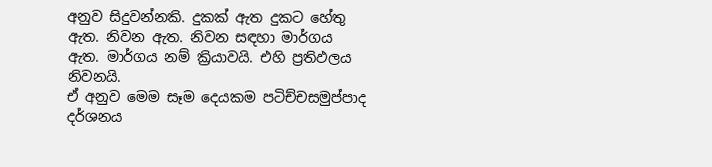අනුව සිදුවන්නකි. දුකක් ඇත දුකට හේතු ඇත. නිවන ඇත. නිවන සඳහා මාර්ගය ඇත. මාර්ගය නම් ක්‍රියාවයි. එහි ප්‍රතිඵලය නිවනයි.
ඒ අනුව මෙම සෑම දෙයකම පටිච්චසමුප්පාද දර්ශනය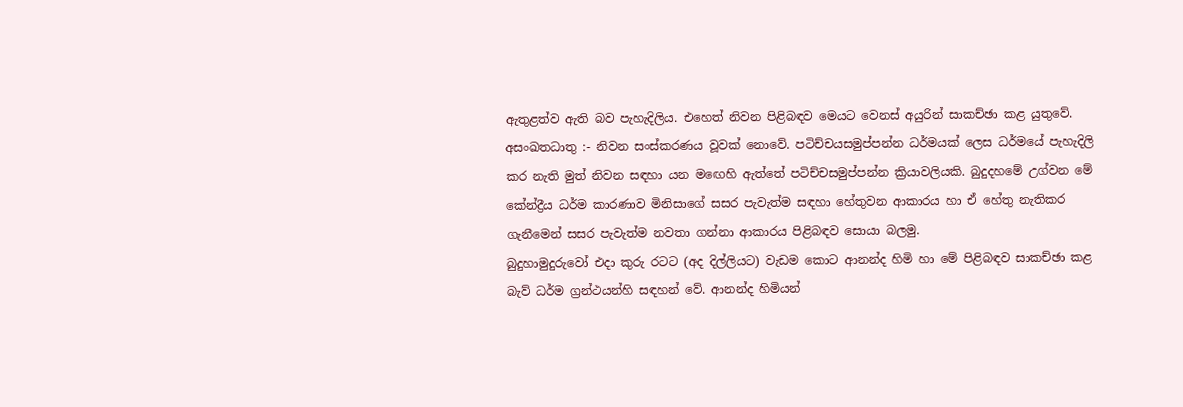ඇතුළත්ව ඇති බව පැහැදිලිය. එහෙත් නිවන පිළිබඳව මෙයට වෙනස් අයුරින් සාකච්ඡා කළ යුතුවේ.
අසංඛතධාතු :- නිවන සංස්කරණය වූවක් නොවේ. පටිච්චයසමුප්පන්න ධර්මයක් ලෙස ධර්මයේ පැහැදිලි කර නැති මුත් නිවන සඳහා යන මඟෙහි ඇත්තේ පටිච්චසමුප්පන්න ක්‍රියාවලියකි. බුදුදහමේ උග්වන මේ කේන්ද්‍රීය ධර්ම කාරණාව මිනිසාගේ සසර පැවැත්ම සඳහා හේතුවන ආකාරය හා ඒ හේතු නැතිකර ගැනීමෙන් සසර පැවැත්ම නවතා ගන්නා ආකාරය පිළිබඳව සොයා බලමු.
බුදුහාමුදුරුවෝ එදා කුරු රටට (අද දිල්ලියට) වැඩම කොට ආනන්ද හිමි හා මේ පිළිබඳව සාකච්ඡා කළ බැව් ධර්ම ග්‍රන්ථයන්හි සඳහන් වේ. ආනන්ද හිමියන්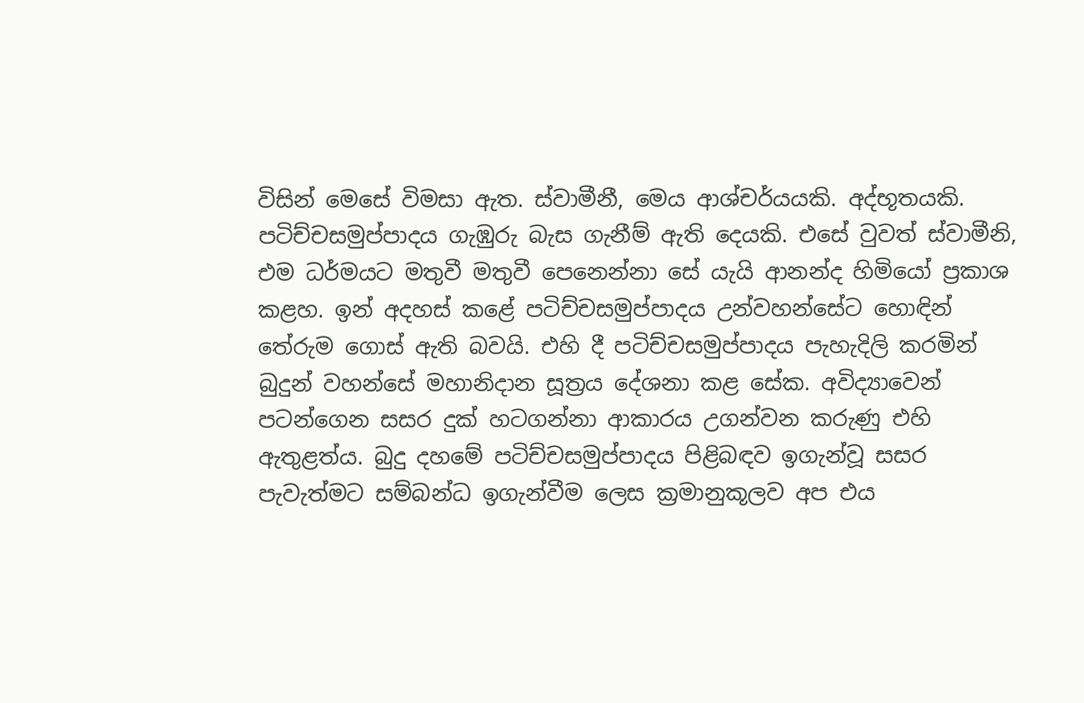විසින් මෙසේ විමසා ඇත. ස්වාමීනී, මෙය ආශ්චර්යයකි. අද්භූතයකි. පටිච්චසමුප්පාදය ගැඹුරු බැස ගැනීම් ඇති දෙයකි. එසේ වුවත් ස්වාමීනි, එම ධර්මයට මතුවී මතුවී පෙනෙන්නා සේ යැයි ආනන්ද හිමියෝ ප්‍රකාශ කළහ. ඉන් අදහස් කළේ පටිච්චසමුප්පාදය උන්වහන්සේට හොඳින් තේරුම ගොස් ඇති බවයි. එහි දී පටිච්චසමුප්පාදය පැහැදිලි කරමින් බුදුන් වහන්සේ මහානිදාන සූත්‍රය දේශනා කළ සේක. අවිද්‍යාවෙන් පටන්ගෙන සසර දුක් හටගන්නා ආකාරය උගන්වන කරුණු එහි ඇතුළත්ය. බුදු දහමේ පටිච්චසමුප්පාදය පිළිබඳව ඉගැන්වූ සසර පැවැත්මට සම්බන්ධ ඉගැන්වීම ලෙස ක්‍රමානුකූලව අප එය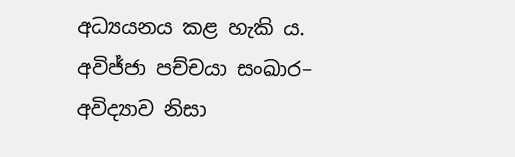අධ්‍යයනය කළ හැකි ය.
අවිජ්ජා පච්චයා සංඛාර– අවිද්‍යාව නිසා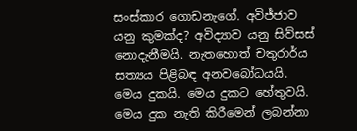සංස්කාර ගොඩනැගේ. අවිජ්ජාව යනු කුමක්ද? අවිද්‍යාව යනු සිව්සස් නොදැනීමයි. නැතහොත් චතුරාර්ය සත්‍යය පිළිබඳ අනවබෝධයයි. මෙය දුකයි. මෙය දුකට හේතුවයි. මෙය දුක නැති කිරීමෙන් ලබන්නා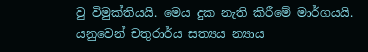වු විමුක්තියයි. මෙය දුක නැති කිරීමේ මාර්ගයයි. යනුවෙන් චතුරාර්ය සත්‍යය න්‍යාය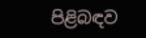පිළිබඳව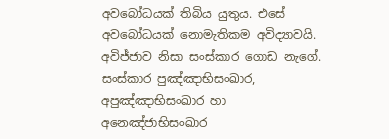අවබෝධයක් තිබිය යුතුය. එසේ අවබෝධයක් නොමැතිකම අවිද්‍යාවයි.
අවිජ්ජාව නිසා සංස්කාර ගොඩ නැගේ. සංස්කාර පුඤ්ඤාභිසංඛාර, අපුඤ්ඤාභිසංඛාර හා අනෙඤ්ජාභිසංඛාර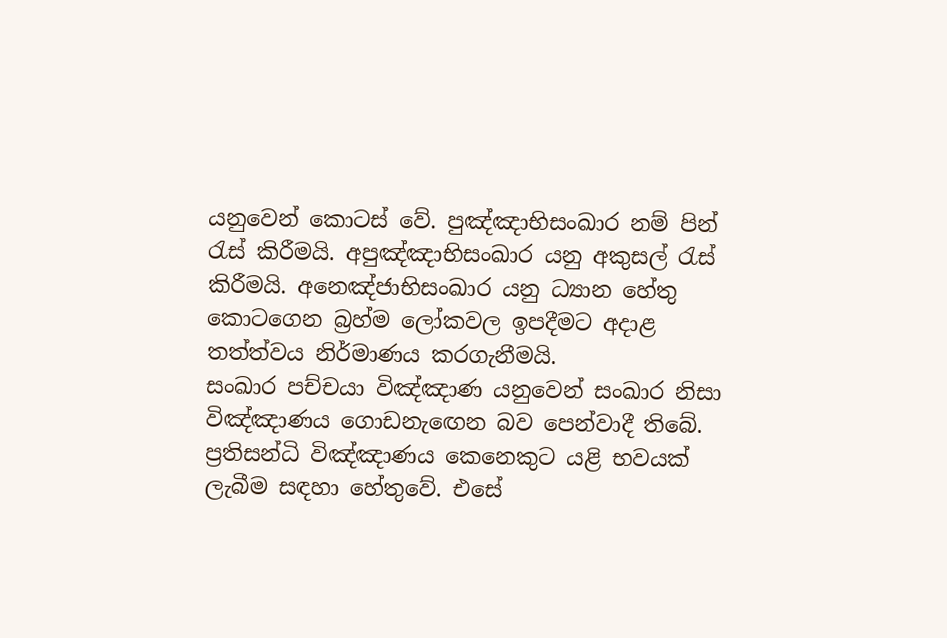යනුවෙන් කොටස් වේ. පුඤ්ඤාභිසංඛාර නම් පින් රැස් කිරීමයි. අපුඤ්ඤාභිසංඛාර යනු අකුසල් රැස් කිරීමයි. අනෙඤ්ජාභිසංඛාර යනු ධ්‍යාන හේතු කොටගෙන බ්‍රහ්ම ලෝකවල ඉපදීමට අදාළ තත්ත්වය නිර්මාණය කරගැනීමයි.
සංඛාර පච්චයා විඤ්ඤාණ යනුවෙන් සංඛාර නිසා විඤ්ඤාණය ගොඩනැඟෙන බව පෙන්වාදී තිබේ. ප්‍රතිසන්ධි විඤ්ඤාණය කෙනෙකුට යළි භවයක් ලැබීම සඳහා හේතුවේ. එසේ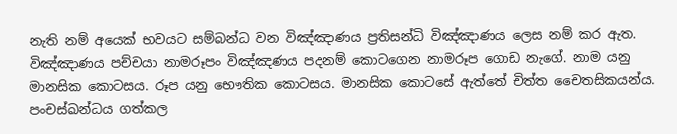නැති නම් අයෙක් භවයට සම්බන්ධ වන විඤ්ඤාණය ප්‍රතිසන්ධි විඤ්ඤාණය ලෙස නම් කර ඇත.
විඤ්ඤාණය පච්චයා නාමරූපං විඤ්ඤණය පදනම් කොටගෙන නාමරූප ගොඩ නැගේ. නාම යනු මානසික කොටසය. රූප යනු භෞතික කොටසය. මානසික කොටසේ ඇත්තේ චිත්ත චෛතසිකයන්ය. පංචස්ඛන්ධය ගත්කල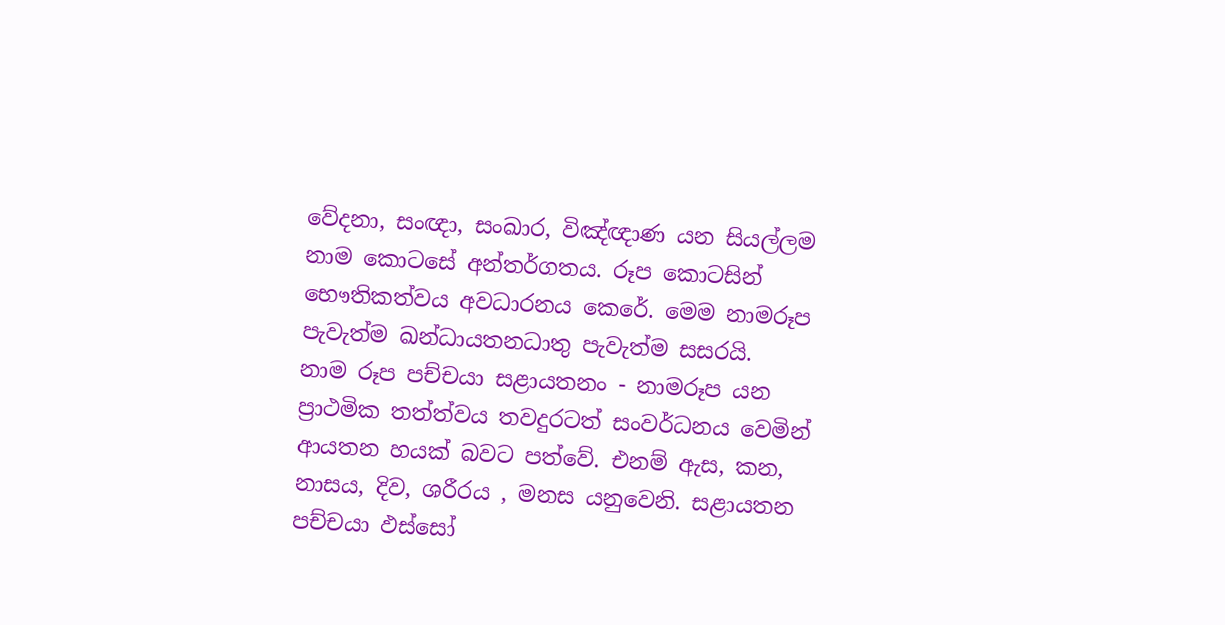වේදනා, සංඥා, සංඛාර, විඤ්ඥාණ යන සියල්ලම නාම කොටසේ අන්තර්ගතය. රූප කොටසින් භෞතිකත්වය අවධාරනය කෙරේ. මෙම නාමරූප පැවැත්ම ඛන්ධායතනධාතු පැවැත්ම සසරයි.
නාම රූප පච්චයා සළායතනං - නාමරූප යන ප්‍රාථමික තත්ත්වය තවදුරටත් සංවර්ධනය වෙමින් ආයතන හයක් බවට පත්වේ. එනම් ඇස, කන, නාසය, දිව, ශරීරය , මනස යනුවෙනි. සළායතන පච්චයා ඵස්සෝ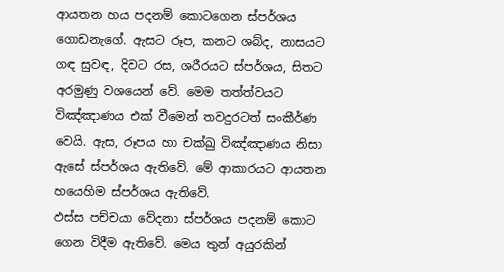ආයතන හය පදනම් කොටගෙන ස්පර්ශය ගොඩනැගේ. ඇසට රූප, කනට ශබ්ද, නාසයට ගඳ සුවඳ, දිවට රස, ශරීරයට ස්පර්ශය, සිතට අරමුණු වශයෙන් වේ. මෙම තත්ත්වයට විඤ්ඤාණය එක් වීමෙන් තවදුරටත් සංකීර්ණ වෙයි. ඇස, රූපය හා චක්ඛු විඤ්ඤාණය නිසා ඇසේ ස්පර්ශය ඇතිවේ. මේ ආකාරයට ආයතන හයෙහිම ස්පර්ශය ඇතිවේ.
ඵස්ස පච්චයා වේදනා ස්පර්ශය පදනම් කොට ගෙන විදීම ඇතිවේ. මෙය තුන් අයුරකින්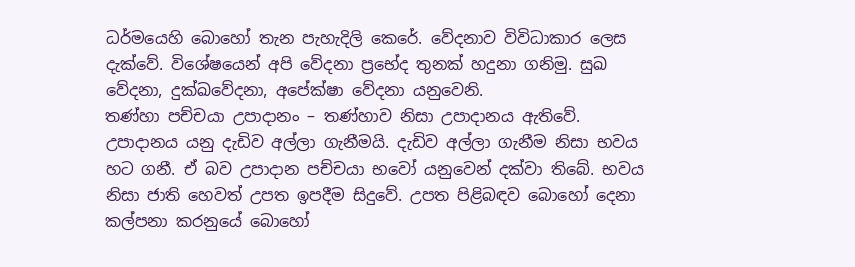ධර්මයෙහි බොහෝ තැන පැහැදිලි කෙරේ. වේදනාව විවිධාකාර ලෙස දැක්වේ. විශේෂයෙන් අපි වේදනා ප්‍රභේද තුනක් හදුනා ගනිමු. සුඛ වේදනා, දුක්ඛවේදනා, අපේක්ෂා වේදනා යනුවෙනි.
තණ්හා පච්චයා උපාදානං – තණ්හාව නිසා උපාදානය ඇතිවේ. උපාදානය යනු දැඩිව අල්ලා ගැනීමයි. දැඩිව අල්ලා ගැනීම නිසා භවය හට ගනී. ඒ බව උපාදාන පච්චයා භවෝ යනුවෙන් දක්වා තිබේ. භවය නිසා ජාති හෙවත් උපත ඉපදීම සිදුවේ. උපත පිළිබඳව බොහෝ දෙනා කල්පනා කරනුයේ බොහෝ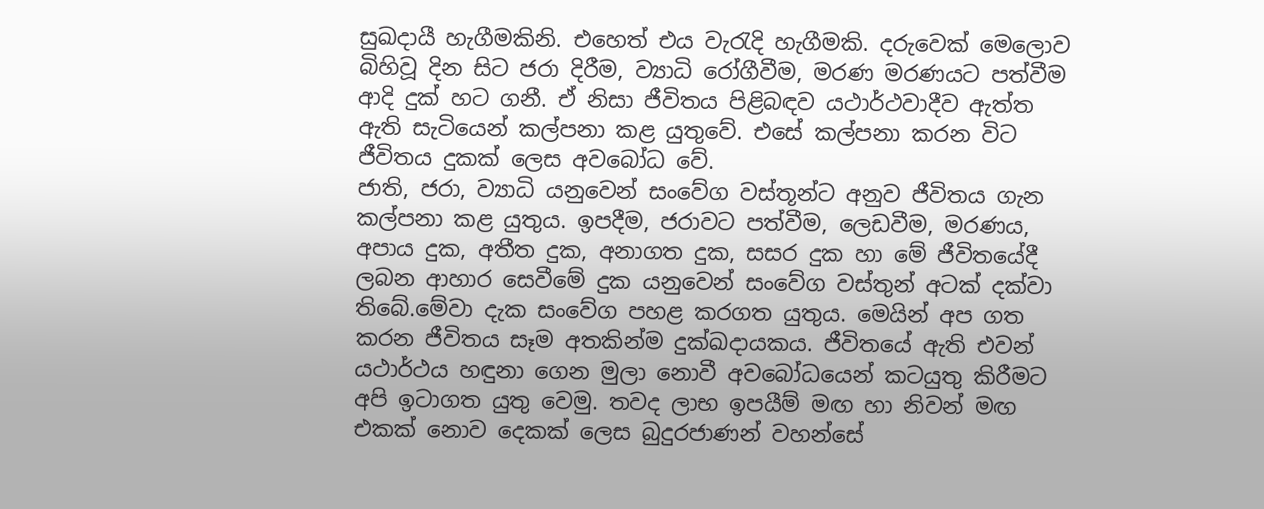සුඛදායී හැගීමකිනි. එහෙත් එය වැරැදි හැගීමකි. දරුවෙක් මෙලොව බිහිවූ දින සිට ජරා දිරීම, ව්‍යාධි රෝගීවීම, මරණ මරණයට පත්වීම ආදි දුක් හට ගනී. ඒ නිසා ජීවිතය පිළිබඳව යථාර්ථවාදීව ඇත්ත ඇති සැටියෙන් කල්පනා කළ යුතුවේ. එසේ කල්පනා කරන විට ජීවිතය දුකක් ලෙස අවබෝධ වේ.
ජාති, ජරා, ව්‍යාධි යනුවෙන් සංවේග වස්තූන්ට අනුව ජීවිතය ගැන කල්පනා කළ යුතුය. ඉපදීම, ජරාවට පත්වීම, ලෙඩවීම, මරණය, අපාය දුක, අතීත දුක, අනාගත දුක, සසර දුක හා මේ ජීවිතයේදී ලබන ආහාර සෙවීමේ දුක යනුවෙන් සංවේග වස්තුන් අටක් දක්වා තිබේ.මේවා දැක සංවේග පහළ කරගත යුතුය. මෙයින් අප ගත කරන ජීවිතය සෑම අතකින්ම දුක්ඛදායකය. ජීවිතයේ ඇති එවන් යථාර්ථය හඳුනා ගෙන මුලා නොවී අවබෝධයෙන් කටයුතු කිරීමට අපි ඉටාගත යුතු වෙමු. තවද ලාභ ඉපයීම් මඟ හා නිවන් මඟ එකක් නොව දෙකක් ලෙස බුදුරජාණන් වහන්සේ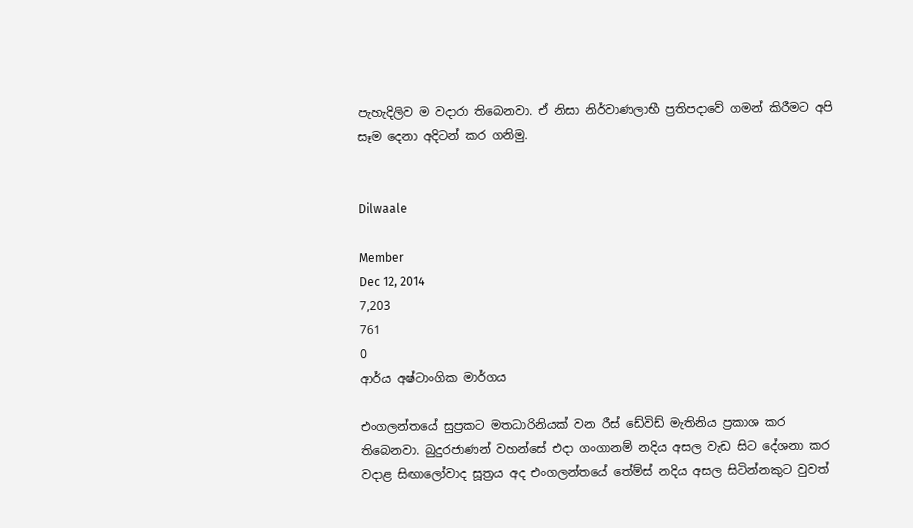පැහැදිලිව ම වදාරා තිබෙනවා. ඒ නිසා නිර්වාණලාභී ප්‍රතිපදාවේ ගමන් කිරීමට අපි සෑම දෙනා අදිටන් කර ගනිමු.


Dilwaale

Member
Dec 12, 2014
7,203
761
0
ආර්ය අෂ්ටාංගික මාර්ගය

එංගලන්තයේ සුප්‍රකට මතධාරිනියක් වන රීස් ඩේවිඩ් මැතිනිය ප්‍රකාශ කර තිබෙනවා. බුදුරජාණන් වහන්සේ එදා ගංගානම් නදිය අසල වැඩ සිට දේශනා කර වදාළ සිඟාලෝවාද සූත්‍රය අද එංගලන්තයේ තේම්ස් නදිය අසල සිටින්නකුට වුවත්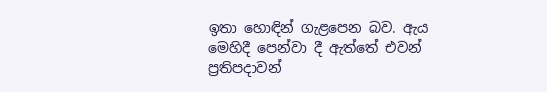ඉතා හොඳින් ගැළපෙන බව. ඇය මෙහිදී පෙන්වා දී ඇත්තේ එවන් ප්‍රතිපදාවන්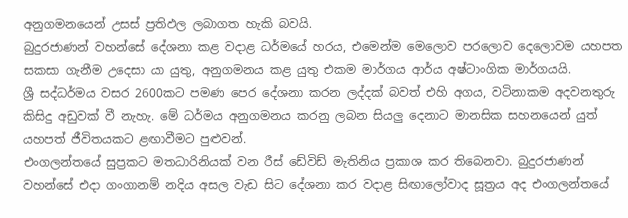අනුගමනයෙන් උසස් ප්‍රතිඵල ලබාගත හැකි බවයි.
බුදුරජාණන් වහන්සේ දේශනා කළ වදාළ ධර්මයේ හරය, එමෙන්ම මෙලොව පරලොව දෙලොවම යහපත සකසා ගැනීම උදෙසා යා යුතු, අනුගමනය කළ යුතු එකම මාර්ගය ආර්ය අෂ්ටාංගික මාර්ගයයි.
ශ්‍රී සද්ධර්මය වසර 2600කට පමණ පෙර දේශනා කරන ලද්දක් බවත් එහි අගය, වටිනාකම අදවනතුරු කිසිදු අඩුවක් වී නැහැ. මේ ධර්මය අනුගමනය කරනු ලබන සියලු දෙනාට මානසික සහනයෙන් යුත් යහපත් ජීවිතයකට ළඟාවීමට පුළුවන්.
එංගලන්තයේ සුප්‍රකට මතධාරිනියක් වන රීස් ඩේවිඩ් මැතිනිය ප්‍රකාශ කර තිබෙනවා. බුදුරජාණන් වහන්සේ එදා ගංගානම් නදිය අසල වැඩ සිට දේශනා කර වදාළ සිඟාලෝවාද සූත්‍රය අද එංගලන්තයේ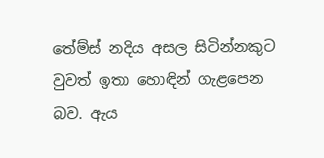තේම්ස් නදිය අසල සිටින්නකුට වුවත් ඉතා හොඳින් ගැළපෙන බව. ඇය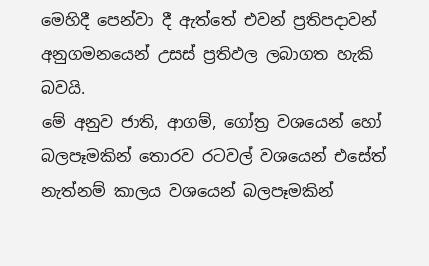මෙහිදී පෙන්වා දී ඇත්තේ එවන් ප්‍රතිපදාවන් අනුගමනයෙන් උසස් ප්‍රතිඵල ලබාගත හැකි බවයි.
මේ අනුව ජාති, ආගම්, ගෝත්‍ර වශයෙන් හෝ බලපෑමකින් තොරව රටවල් වශයෙන් එසේත් නැත්නම් කාලය වශයෙන් බලපෑමකින්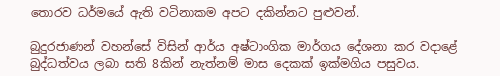තොරව ධර්මයේ ඇති වටිනාකම අපට දකින්නට පුළුවන්.

බුදුරජාණන් වහන්සේ විසින් ආර්ය අෂ්ටාංගික මාර්ගය දේශනා කර වදාළේ බුද්ධත්වය ලබා සති 8කින් නැත්නම් මාස දෙකක් ඉක්මගිය පසුවය.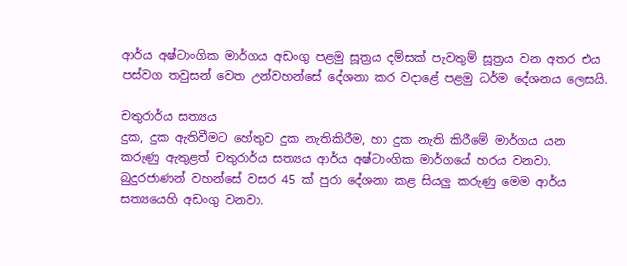ආර්ය අෂ්ටාංගික මාර්ගය අඩංගු පළමු සූත්‍රය දම්සක් පැවතුම් සූත්‍රය වන අතර එය පස්වග තවුසන් වෙත උන්වහන්සේ දේශනා කර වදාළේ පළමු ධර්ම දේශනය ලෙසයි.

චතුරාර්ය සත්‍යය
දුක, දුක ඇතිවීමට හේතුව දුක නැතිකිරීම, හා දුක නැති කිරීමේ මාර්ගය යන කරුණු ඇතුළත් චතුරාර්ය සත්‍යය ආර්ය අෂ්ටාංගික මාර්ගයේ හරය වනවා.
බුදුරජාණන් වහන්සේ වසර 45 ක් පුරා දේශනා කළ සියලු කරුණු මෙම ආර්ය සත්‍යයෙහි අඩංගු වනවා.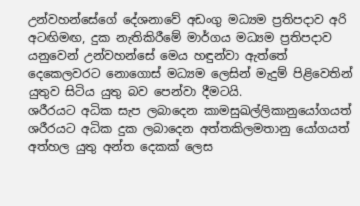උන්වහන්සේගේ දේශනාවේ අඩංගු මධ්‍යම ප්‍රතිපදාව අරි අටඟිමඟ, දුක නැතිකිරීමේ මාර්ගය මධ්‍යම ප්‍රතිපදාව යනුවෙන් උන්වහන්සේ මෙය හඳුන්වා ඇත්තේ දෙකෙලවරට නොගොස් මධ්‍යම ලෙසින් මැදුම් පිළිවෙතින් යුතුව සිටිය යුතු බව පෙන්වා දීමටයි.
ශරීරයට අධික සැප ලබාදෙන කාමසුඛල්ලිකානුයෝගයත් ශරීරයට අධික දුක ලබාදෙන අත්තකිලමතානු යෝගයත් අත්හල යුතු අන්ත දෙකක් ලෙස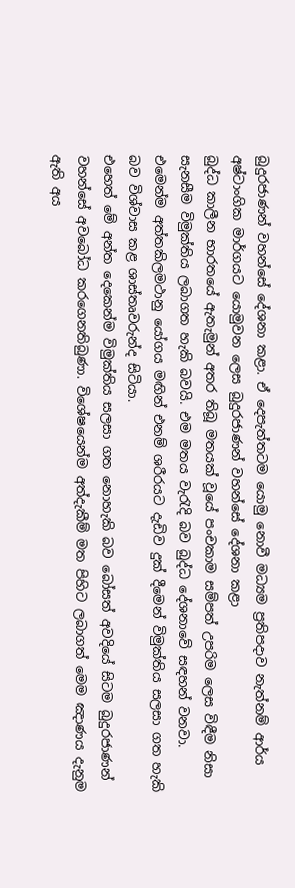බුදුරජාණන් වහන්සේ දේශනා කළා. ඒ දෙපැත්තටම යොමු නොවී මධ්‍යම ප්‍රතිපදාව නැත්නම් ආර්ය අෂ්ටාංගික මාර්ගයට යොමුවන ලෙස බුදුරජාණන් වහන්සේ දේශනා කළා
බුද්ධ කාලීන භාරතයේ ඇතැමුන් අතර තිබූ මතයක් වූයේ පංචකාම සම්පත් උපරිම ලෙස විඳීම නිසා සැනසීම විමුක්තිය ලබාගත හැකි බවයි. එම මතය වැරැදි බව බුද්ධ දේශනාවේ සඳහන් වනවා.
එමෙන්ම අත්තකිලමථානු යෝගය මඟින් එනම් ශරීරයට දැඩිව දුක් දීමෙන් විමුක්තිය සලසා ගත හැකි බව විශ්වාස කළ ශාස්තෘවරුන්ද සිටියා.
එහෙත් මේ අන්ත දෙකෙන්ම විමුක්තිය සලසා ගත නොහැකි බව බෝසත් අවදියේ සිටම බුදුරජාණන් වහන්සේ අවබෝධ කරගෙනතිබුණා. විශේෂයෙන්ම අත්දැකීම් මත පිහිට ලබාගත් මෙම ඤාණය දැනුම ඇති අය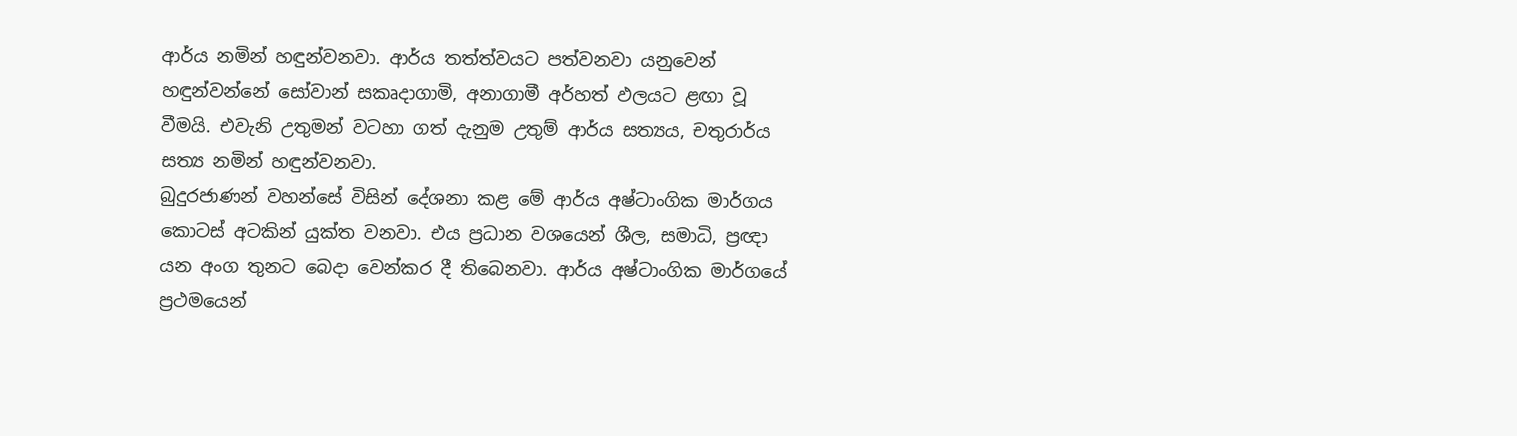ආර්ය නමින් හඳුන්වනවා. ආර්ය තත්ත්වයට පත්වනවා යනුවෙන් හඳුන්වන්නේ සෝවාන් සකෘදාගාමි, අනාගාමී අර්හත් ඵලයට ළඟා වූ වීමයි. එවැනි උතුමන් වටහා ගත් දැනුම උතුම් ආර්ය සත්‍යය, චතුරාර්ය සත්‍ය නමින් හඳුන්වනවා.
බුදුරජාණන් වහන්සේ විසින් දේශනා කළ මේ ආර්ය අෂ්ටාංගික මාර්ගය කොටස් අටකින් යුක්ත වනවා. එය ප්‍රධාන වශයෙන් ශීල, සමාධි, ප්‍රඥා යන අංග තුනට බෙදා වෙන්කර දී තිබෙනවා. ආර්ය අෂ්ටාංගික මාර්ගයේ ප්‍රථමයෙන්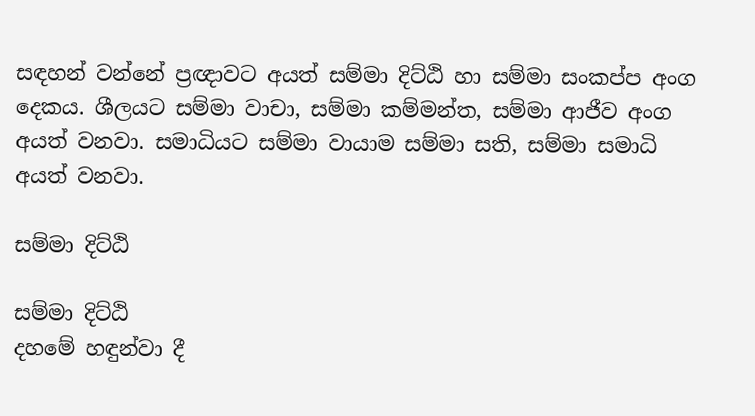සඳහන් වන්නේ ප්‍රඥාවට අයත් සම්මා දිට්ඨි හා සම්මා සංකප්ප අංග දෙකය. ශීලයට සම්මා වාචා, සම්මා කම්මන්ත, සම්මා ආජීව අංග අයත් වනවා. සමාධියට සම්මා වායාම සම්මා සති, සම්මා සමාධි අයත් වනවා.

සම්මා දිට්ඨි

සම්මා දිට්ඨි
දහමේ හඳුන්වා දී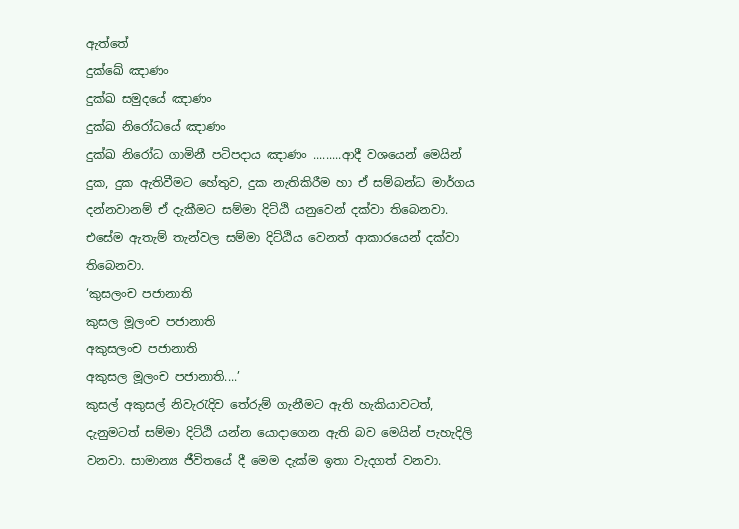ඇත්තේ
දුක්ඛේ ඤාණං
දුක්ඛ සමුදයේ ඤාණං
දුක්ඛ නිරෝධයේ ඤාණං
දුක්ඛ නිරෝධ ගාමිනී පටිපදාය ඤාණං .........ආදී වශයෙන් මෙයින් දුක, දුක ඇතිවීමට හේතුව, දුක නැතිකිරීම හා ඒ සම්බන්ධ මාර්ගය දන්නවානම් ඒ දැකීමට සම්මා දිට්ඨි යනුවෙන් දක්වා තිබෙනවා. එසේම ඇතැම් තැන්වල සම්මා දිට්ඨිය වෙනත් ආකාරයෙන් දක්වා තිබෙනවා.
‘කුසලංච පජානාති
කුසල මූලංච පජානාති
අකුසලංච පජානාති
අකුසල මූලංච පජානාති....’
කුසල් අකුසල් නිවැරැදිව තේරුම් ගැනීමට ඇති හැකියාවටත්, දැනුමටත් සම්මා දිට්ඨි යන්න යොදාගෙන ඇති බව මෙයින් පැහැදිලි වනවා. සාමාන්‍ය ජීවිතයේ දී මෙම දැක්ම ඉතා වැදගත් වනවා.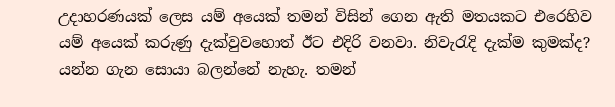උදාහරණයක් ලෙස යම් අයෙක් තමන් විසින් ගෙන ඇති මතයකට එරෙහිව යම් අයෙක් කරුණු දැක්වුවහොත් ඊට එදිරි වනවා. නිවැරැදි දැක්ම කුමක්ද? යන්න ගැන සොයා බලන්නේ නැහැ. තමන්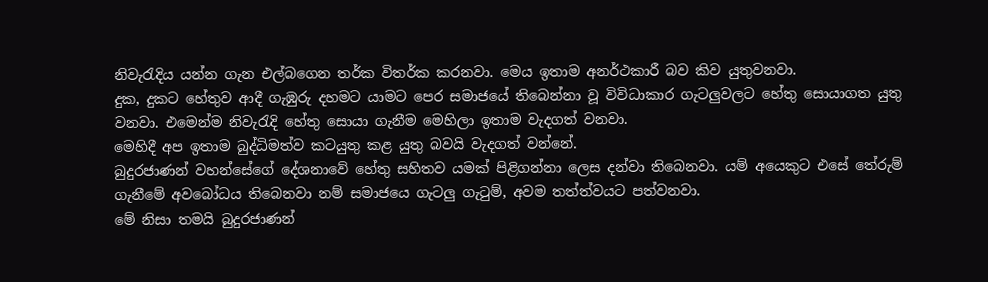නිවැරැදිය යන්න ගැන එල්බගෙන තර්ක විතර්ක කරනවා. මෙය ඉතාම අනර්ථකාරී බව කිව යුතුවනවා.
දුක, දුකට හේතුව ආදී ගැඹුරු දහමට යාමට පෙර සමාජයේ තිබෙන්නා වූ විවිධාකාර ගැටලුවලට හේතු සොයාගත යුතු වනවා. එමෙන්ම නිවැරැදි හේතු සොයා ගැනීම මෙහිලා ඉතාම වැදගත් වනවා.
මෙහිදී අප ඉතාම බුද්ධිමත්ව කටයුතු කළ යුතු බවයි වැදගත් වන්නේ.
බුදුරජාණන් වහන්සේගේ දේශනාවේ හේතු සහිතව යමක් පිළිගන්නා ලෙස දන්වා තිබෙනවා. යම් අයෙකුට එසේ තේරුම් ගැනීමේ අවබෝධය තිබෙනවා නම් සමාජයෙ ගැටලු ගැටුම්, අවම තත්ත්වයට පත්වනවා.
මේ නිසා තමයි බුදුරජාණන්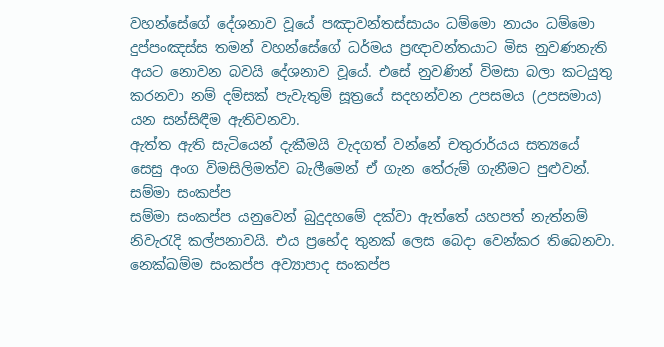වහන්සේගේ දේශනාව වූයේ පඤාවන්තස්සායං ධම්මො නායං ධම්මො දුප්පංඤස්ස තමන් වහන්සේගේ ධර්මය ප්‍රඥාවන්තයාට මිස නුවණනැති අයට නොවන බවයි දේශනාව වූයේ. එසේ නුවණින් විමසා බලා කටයුතු කරනවා නම් දම්සක් පැවැතුම් සූත්‍රයේ සදහන්වන උපසමය (උපසමාය) යන සන්සිඳීම ඇතිවනවා.
ඇත්ත ඇති සැටියෙන් දැකීමයි වැදගත් වන්නේ චතුරාර්යය සත්‍යයේ සෙසු අංග විමසිලිමත්ව බැලීමෙන් ඒ ගැන තේරුම් ගැනීමට පුළුවන්.
සම්මා සංකප්ප
සම්මා සංකප්ප යනුවෙන් බුදුදහමේ දක්වා ඇත්තේ යහපත් නැත්නම් නිවැරැදි කල්පනාවයි. එය ප්‍රභේද තුනක් ලෙස බෙදා වෙන්කර තිබෙනවා. නෙක්ඛම්ම සංකප්ප අව්‍යාපාද සංකප්ප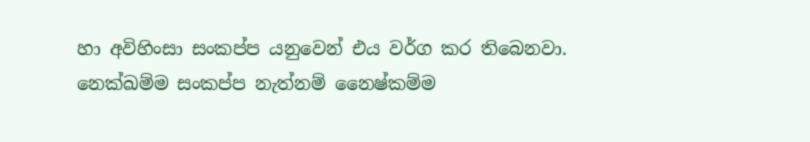හා අවිහිංසා සංකප්ප යනුවෙන් එය වර්ග කර තිබෙනවා. නෙක්ඛම්ම සංකප්ප නැත්නම් නෛෂ්කම්ම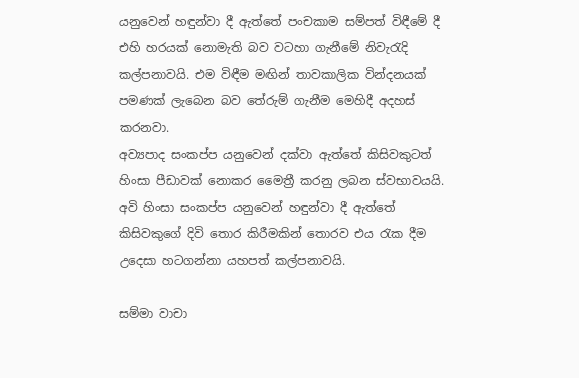යනුවෙන් හඳුන්වා දී ඇත්තේ පංචකාම සම්පත් විඳීමේ දී එහි හරයක් නොමැති බව වටහා ගැනීමේ නිවැරැදි කල්පනාවයි. එම විඳීම මඟින් තාවකාලික වින්දනයක් පමණක් ලැබෙන බව තේරුම් ගැනීම මෙහිදී අදහස් කරනවා.
අව්‍යපාද සංකප්ප යනුවෙන් දක්වා ඇත්තේ කිසිවකුටත් හිංසා පීඩාවක් නොකර මෛත්‍රී කරනු ලබන ස්වභාවයයි. අවි හිංසා සංකප්ප යනුවෙන් හඳුන්වා දී ඇත්තේ කිසිවකුගේ දිවි තොර කිරීමකින් තොරව එය රැක දීම උදෙසා හටගන්නා යහපත් කල්පනාවයි.

සම්මා වාචා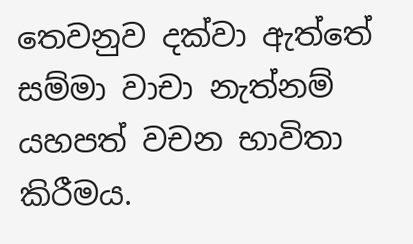තෙවනුව දක්වා ඇත්තේ සම්මා වාචා නැත්නම් යහපත් වචන භාවිතා කිරීමය.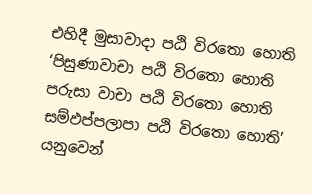එහිදී මුසාවාදා පඨි විරතො හොති
‘පිසුණාවාචා පඨි විරතො හොති
පරුසා වාචා පඨි විරතො හොති
සම්ඵප්පලාපා පඨි විරතො හොති’
යනුවෙන්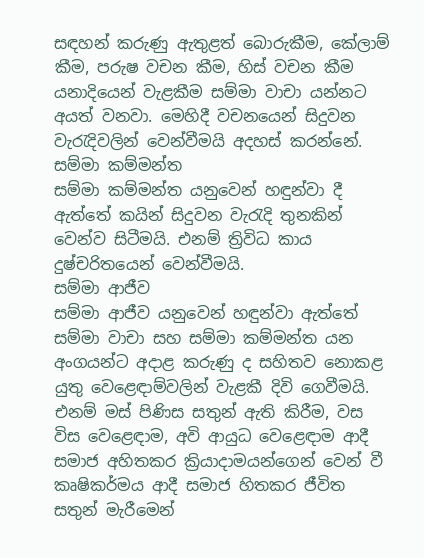සඳහන් කරුණු ඇතුළත් බොරුකීම, කේලාම් කීම, පරුෂ වචන කීම, හිස් වචන කීම යනාදියෙන් වැළකීම සම්මා වාචා යන්නට අයත් වනවා. මෙහිදී වචනයෙන් සිදුවන වැරැදිවලින් වෙන්වීමයි අදහස් කරන්නේ.
සම්මා කම්මන්ත
සම්මා කම්මන්ත යනුවෙන් හඳුන්වා දී ඇත්තේ කයින් සිදුවන වැරැදි තුනකින් වෙන්ව සිටීමයි. එනම් ත්‍රිවිධ කාය දුෂ්චරිතයෙන් වෙන්වීමයි.
සම්මා ආජීව
සම්මා ආජීව යනුවෙන් හඳුන්වා ඇත්තේ සම්මා වාචා සහ සම්මා කම්මන්ත යන අංගයන්ට අදාළ කරුණු ද සහිතව නොකළ යුතු වෙළෙඳාම්වලින් වැළකී දිවි ගෙවීමයි. එනම් මස් පිණිස සතුන් ඇති කිරීම, වස විස වෙළෙඳාම, අවි ආයුධ වෙළෙඳාම ආදී සමාජ අහිතකර ක්‍රියාදාමයන්ගෙන් වෙන් වී කෘෂිකර්මය ආදී සමාජ හිතකර ජීවිත සතුන් මැරීමෙන්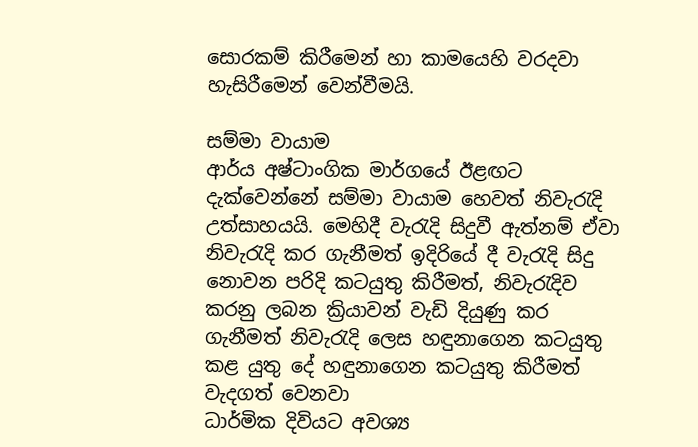සොරකම් කිරීමෙන් හා කාමයෙහි වරදවා හැසිරීමෙන් වෙන්වීමයි.

සම්මා වායාම
ආර්ය අෂ්ටාංගික මාර්ගයේ ඊළඟට දැක්වෙන්නේ සම්මා වායාම හෙවත් නිවැරැදි උත්සාහයයි. මෙහිදී වැරැදි සිදුවී ඇත්නම් ඒවා නිවැරැදි කර ගැනීමත් ඉදිරියේ දී වැරැදි සිදු නොවන පරිදි කටයුතු කිරීමත්, නිවැරැදිව කරනු ලබන ක්‍රියාවන් වැඩි දියුණු කර ගැනීමත් නිවැරැදි ලෙස හඳුනාගෙන කටයුතු කළ යුතු දේ හඳුනාගෙන කටයුතු කිරීමත් වැදගත් වෙනවා
ධාර්මික දිවියට අවශ්‍ය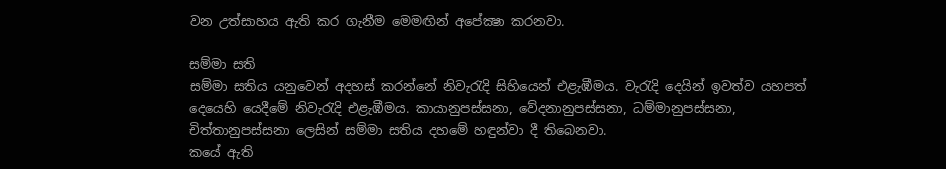වන උත්සාහය ඇති කර ගැනීම මෙමඟින් අපේක්‍ෂා කරනවා.

සම්මා සති
සම්මා සතිය යනුවෙන් අදහස් කරන්නේ නිවැරැදි සිහියෙන් එළැඹීමය. වැරැදි දෙයින් ඉවත්ව යහපත් දෙයෙහි යෙදීමේ නිවැරැදි එළැඹීමය. කායානුපස්සනා, වේදනානුපස්සනා, ධම්මානුපස්සනා, චිත්තානුපස්සනා ලෙසින් සම්මා සතිය දහමේ හඳුන්වා දී තිබෙනවා.
කයේ ඇති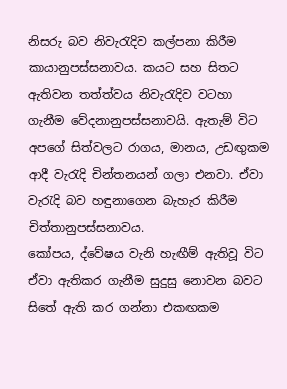නිසරු බව නිවැරැදිව කල්පනා කිරීම කායානුපස්සනාවය. කයට සහ සිතට ඇතිවන තත්ත්වය නිවැරැදිව වටහා ගැනීම වේදනානුපස්සනාවයි. ඇතැම් විට අපගේ සිත්වලට රාගය, මානය, උඩඟුකම ආදී වැරැදි චින්තනයන් ගලා එනවා. ඒවා වැරැදි බව හඳුනාගෙන බැහැර කිරීම චිත්තානුපස්සනාවය.
කෝපය, ද්වේෂය වැනි හැඟීම් ඇතිවූ විට ඒවා ඇතිකර ගැනීම සුදුසු නොවන බවට සිතේ ඇති කර ගන්නා එකඟකම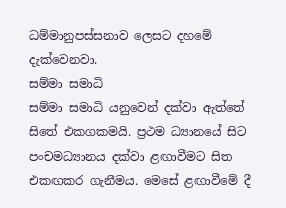ධම්මානුපස්සනාව ලෙසට දහමේ දැක්වෙනවා.
සම්මා සමාධි
සම්මා සමාධි යනුවෙන් දක්වා ඇත්තේ සිතේ එකගකමයි. ප්‍රථම ධ්‍යානයේ සිට පංචමධ්‍යානය දක්වා ළඟාවීමට සිත එකඟකර ගැනීමය. මෙසේ ළඟාවීමේ දී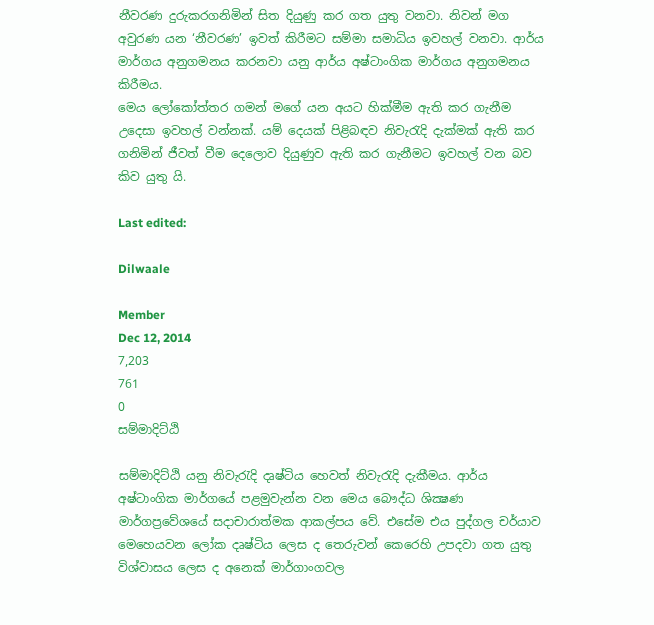නීවරණ දුරුකරගනිමින් සිත දියුණු කර ගත යුතු වනවා. නිවන් මග අවුරණ යන ‘නීවරණ’ ඉවත් කිරීමට සම්මා සමාධිය ඉවහල් වනවා. ආර්ය මාර්ගය අනුගමනය කරනවා යනු ආර්ය අෂ්ටාංගික මාර්ගය අනුගමනය කිරීමය.
මෙය ලෝකෝත්තර ගමන් මගේ යන අයට හික්මීම ඇති කර ගැනීම උදෙසා ඉවහල් වන්නක්. යම් දෙයක් පිළිබඳව නිවැරැදි දැක්මක් ඇති කර ගනිමින් ජීවත් වීම දෙලොව දියුණුව ඇති කර ගැනීමට ඉවහල් වන බව කිව යුතු යි.

Last edited:

Dilwaale

Member
Dec 12, 2014
7,203
761
0
සම්මාදිට්ඨි

සම්මාදිට්ඨි යනු නිවැරැදි දෘෂ්ටිය හෙවත් නිවැරැදි දැකීමය. ආර්ය අෂ්ටාංගික මාර්ගයේ පළමුවැන්න වන මෙය බෞද්ධ ශික්‍ෂණ මාර්ගප්‍රවේශයේ සදාචාරාත්මක ආකල්පය වේ. එසේම එය පුද්ගල චර්යාව මෙහෙයවන ලෝක දෘෂ්ටිය ලෙස ද තෙරුවන් කෙරෙහි උපදවා ගත යුතු විශ්වාසය ලෙස ද අනෙක් මාර්ගාංගවල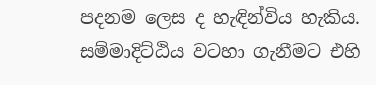පදනම ලෙස ද හැඳින්විය හැකිය.
සම්මාදිට්ඨිය වටහා ගැනීමට එහි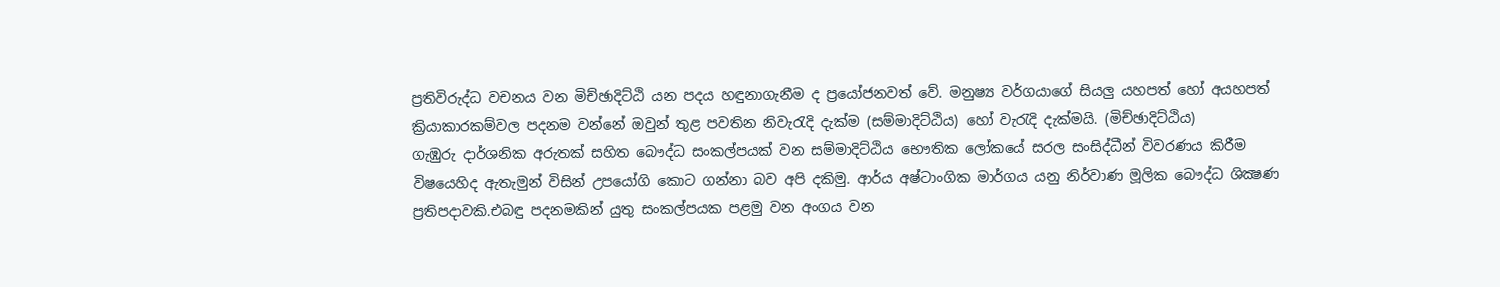ප්‍රතිවිරුද්ධ වචනය වන මිච්ඡාදිට්ඨි යන පදය හඳුනාගැනීම ද ප්‍රයෝජනවත් වේ. මනුෂ්‍ය වර්ගයාගේ සියලු යහපත් හෝ අයහපත් ක්‍රියාකාරකම්වල පදනම වන්නේ ඔවුන් තුළ පවතින නිවැරැදි දැක්ම (සම්මාදිට්ඨිය) හෝ වැරැදි දැක්මයි. (මිච්ඡාදිට්ඨිය)
ගැඹුරු දාර්ශනික අරුතක් සහිත බෞද්ධ සංකල්පයක් වන සම්මාදිට්ඨිය භෞතික ලෝකයේ සරල සංසිද්ධීන් විවරණය කිරීම විෂයෙහිද ඇතැමුන් විසින් උපයෝගි කොට ගන්නා බව අපි දකිමු. ආර්ය අෂ්ටාංගික මාර්ගය යනු නිර්වාණ මූලික බෞද්ධ ශික්‍ෂණ ප්‍රතිපදාවකි.එබඳු පදනමකින් යුතු සංකල්පයක පළමු වන අංගය වන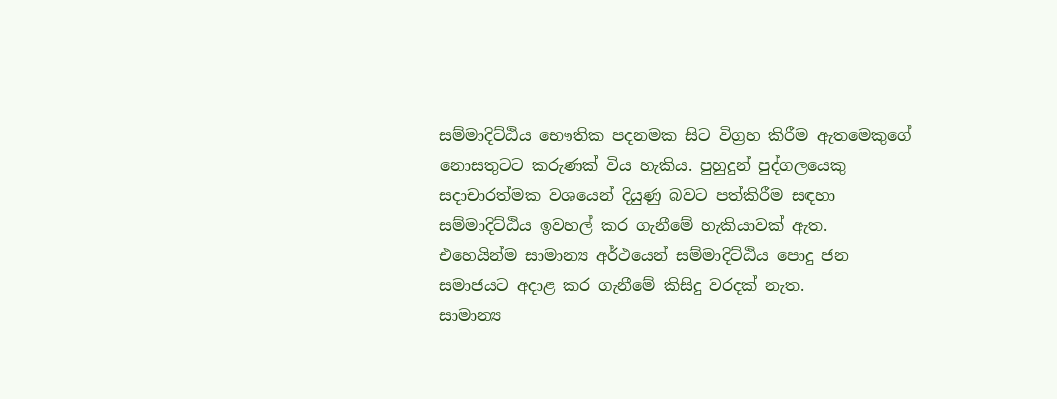සම්මාදිට්ඨිය භෞතික පදනමක සිට විග්‍රහ කිරීම ඇතමෙකුගේ නොසතුටට කරුණක් විය හැකිය. පුහුදුන් පුද්ගලයෙකු සදාචාරත්මක වශයෙන් දියුණු බවට පත්කිරීම සඳහා සම්මාදිට්ඨිය ඉවහල් කර ගැනීමේ හැකියාවක් ඇත. එහෙයින්ම සාමාන්‍ය අර්ථයෙන් සම්මාදිට්ඨිය පොදු ජන සමාජයට අදාළ කර ගැනීමේ කිසිදු වරදක් නැත.
සාමාන්‍ය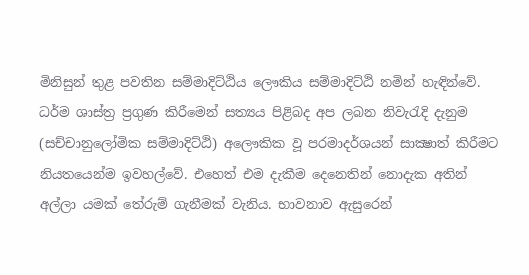මිනිසුන් තුළ පවතින සම්මාදිට්ඨිය ලෞකිය සම්මාදිට්ඨි නමින් හැඳින්වේ. ධර්ම ශාස්ත්‍ර ප්‍රගුණ කිරීමෙන් සත්‍යය පිළිබද අප ලබන නිවැරැදි දැනුම (සච්චානුලෝමික සම්මාදිට්ඨි) අලෞකික වූ පරමාදර්ශයන් සාක්‍ෂාත් කිරීමට නියතයෙන්ම ඉවහල්වේ. එහෙත් එම දැකීම දෙනෙතින් නොදැක අතින් අල්ලා යමක් තේරුම් ගැනීමක් වැනිය. භාවනාව ඇසුරෙන්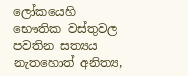ලෝකයෙහි භෞතික වස්තුවල පවතින සත්‍යය නැතහොත් අනිත්‍ය,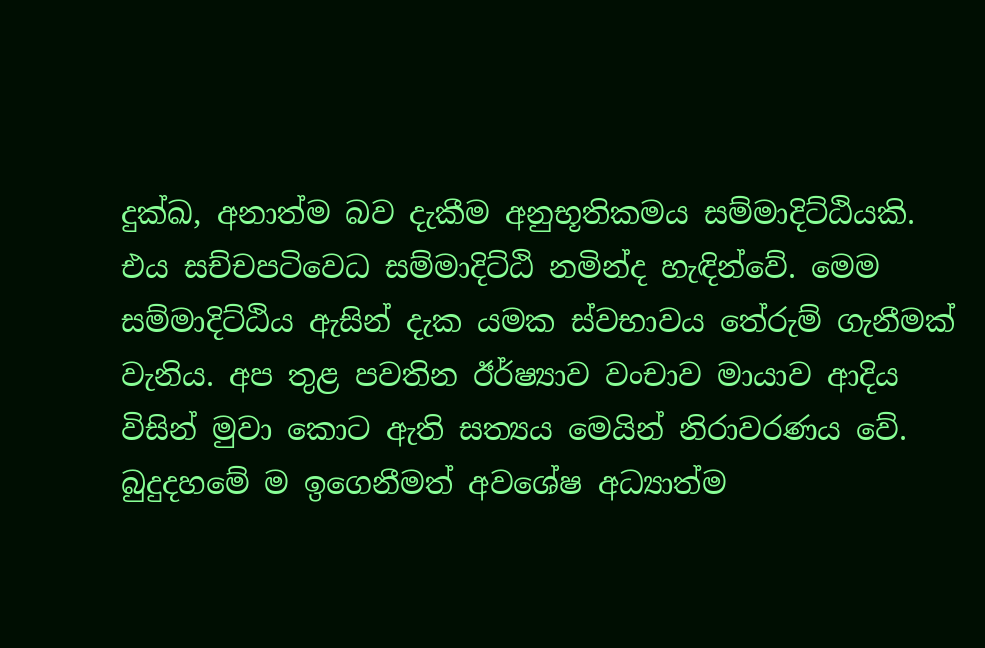දුක්ඛ, අනාත්ම බව දැකීම අනුභූතිකමය සම්මාදිට්ඨියකි. එය සච්චපටිවෙධ සම්මාදිට්ඨි නමින්ද හැඳින්වේ. මෙම සම්මාදිට්ඨිය ඇසින් දැක යමක ස්වභාවය තේරුම් ගැනීමක් වැනිය. අප තුළ පවතින ඊර්ෂ්‍යාව වංචාව මායාව ආදිය විසින් මුවා කොට ඇති සත්‍යය මෙයින් නිරාවරණය වේ. බුදුදහමේ ම ඉගෙනීමත් අවශේෂ අධ්‍යාත්ම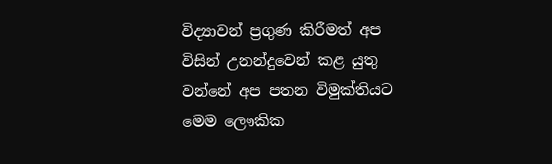විද්‍යාවන් ප්‍රගුණ කිරීමත් අප විසින් උනන්දුවෙන් කළ යුතු වන්නේ අප පතන විමුක්තියට මෙම ලෞකික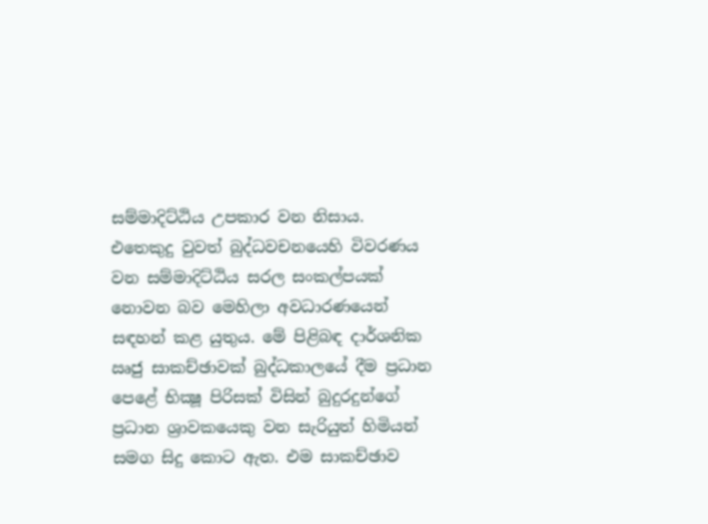සම්මාදිට්ඨිය උපකාර වන නිසාය.
එතෙකුදු වුවත් බුද්ධවචනයෙහි විවරණය වන සම්මාදිට්ඨිය සරල සංකල්පයක් නොවන බව මෙහිලා අවධාරණයෙන් සඳහන් කළ යුතුය. මේ පිළිබඳ දාර්ශනික ඍජු සාකච්ඡාවක් බුද්ධකාලයේ දීම ප්‍රධාන පෙළේ භික්‍ෂූ පිරිසක් විසින් බුදුරදුන්ගේ ප්‍රධාන ශ්‍රාවකයෙකු වන සැරියුත් හිමියන් සමග සිදු කොට ඇත. එම සාකච්ඡාව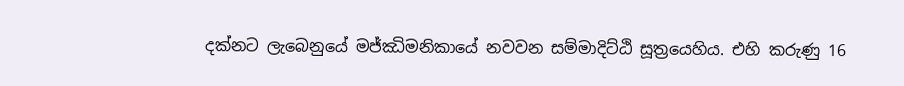දක්නට ලැබෙනුයේ මජ්ඣිමනිකායේ නවවන සම්මාදිට්ඨි සූත්‍රයෙහිය. එහි කරුණු 16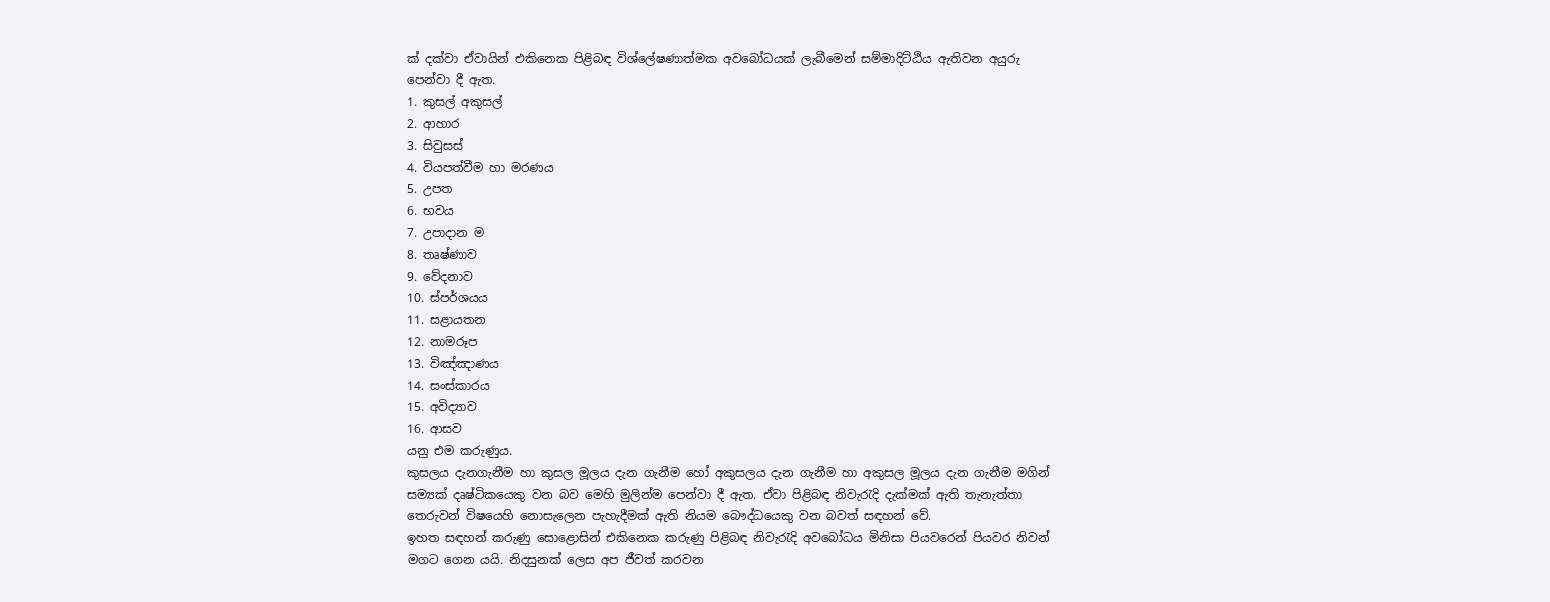ක් දක්වා ඒවායින් එකිනෙක පිළිබඳ විශ්ලේෂණාත්මක අවබෝධයක් ලැබීමෙන් සම්මාදිට්ඨිය ඇතිවන අයුරු පෙන්වා දී ඇත.
1. කුසල් අකුසල්
2. ආහාර
3. සිවුසස්
4. වියපත්වීම හා මරණය
5. උපත
6. භවය
7. උපාදාන ම
8. තෘෂ්ණාව
9. වේදනාව
10. ස්පර්ශයය
11. සළායතන
12. නාමරූප
13. විඤ්ඤාණය
14. සංස්කාරය
15. අවිද්‍යාව
16. ආසව
යනු එම කරුණුය.
කුසලය දැනගැනීම හා කුසල මූලය දැන ගැනීම හෝ අකුසලය දැන ගැනීම හා අකුසල මූලය දැන ගැනීම මගින් සම්‍යක් දෘෂ්ටිකයෙකු වන බව මෙහි මුලින්ම පෙන්වා දී ඇත. ඒවා පිළිබඳ නිවැරැදි දැක්මක් ඇති තැනැත්තා තෙරුවන් විෂයෙහි නොසැලෙන පැහැදීමක් ඇති නියම බෞද්ධයෙකු වන බවත් සඳහන් වේ.
ඉහත සඳහන් කරුණු සොළොසින් එකිනෙක කරුණු පිළිබඳ නිවැරැදි අවබෝධය මිනිසා පියවරෙන් පියවර නිවන් මගට ගෙන යයි. නිදසුනක් ලෙස අප ජීවත් කරවන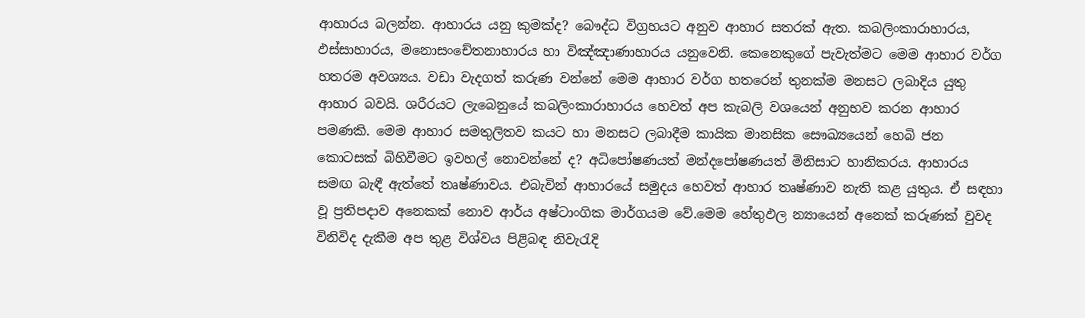ආහාරය බලන්න. ආහාරය යනු කුමක්ද? බෞද්ධ විග්‍රහයට අනුව ආහාර සතරක් ඇත. කබලිංකාරාහාරය, ඵස්සාහාරය, මනොසංචේතනාහාරය හා විඤ්ඤාණාහාරය යනුවෙනි. කෙනෙකුගේ පැවැත්මට මෙම ආහාර වර්ග හතරම අවශ්‍යය. වඩා වැදගත් කරුණ වන්නේ මෙම ආහාර වර්ග හතරෙන් තුනක්ම මනසට ලබාදිය යුතු ආහාර බවයි. ශරීරයට ලැබෙනුයේ කබලිංකාරාහාරය හෙවත් අප කැබලි වශයෙන් අනුභව කරන ආහාර පමණකි. මෙම ආහාර සමතුලිතව කයට හා මනසට ලබාදීම කායික මානසික සෞඛ්‍යයෙන් හෙබි ජන කොටසක් බිහිවීමට ඉවහල් නොවන්නේ ද? අධිපෝෂණයත් මන්දපෝෂණයත් මිනිසාට හානිකරය. ආහාරය සමඟ බැඳී ඇත්තේ තෘෂ්ණාවය. එබැවින් ආහාරයේ සමුදය හෙවත් ආහාර තෘෂ්ණාව නැති කළ යුතුය. ඒ සඳහා වූ ප්‍රතිපදාව අනෙකක් නොව ආර්ය අෂ්ටාංගික මාර්ගයම වේ.මෙම හේතුඵල න්‍යායෙන් අනෙක් කරුණක් වුවද විනිවිද දැකීම අප තුළ විශ්වය පිළිබඳ නිවැරැදි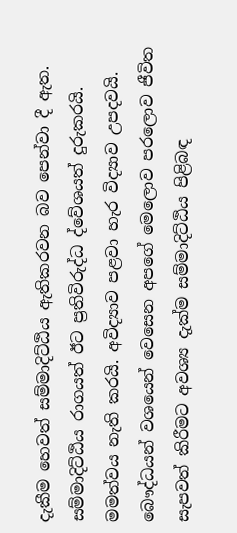දැකීම හෙවත් සම්මාදිට්ඨිය ඇතිකරවන බව පෙන්වා දී ඇත. සම්මාදිට්ඨිය රාගයත් ඊට ප්‍රතිවිරුද්ධ ද්වේශයත් දුරුකරයි. මමත්වය නැති කරයි. අවිද්‍යාව පළවා හැර විද්‍යාව උපදවයි.
බෞද්ධයන් වශයෙන් වෙසෙන අපගේ මෙලොව පරලොව ජීවිත සැපවත් කිරීමට අවශ්‍ය දැක්ම සම්මාදිට්ඨිය පිළිබඳ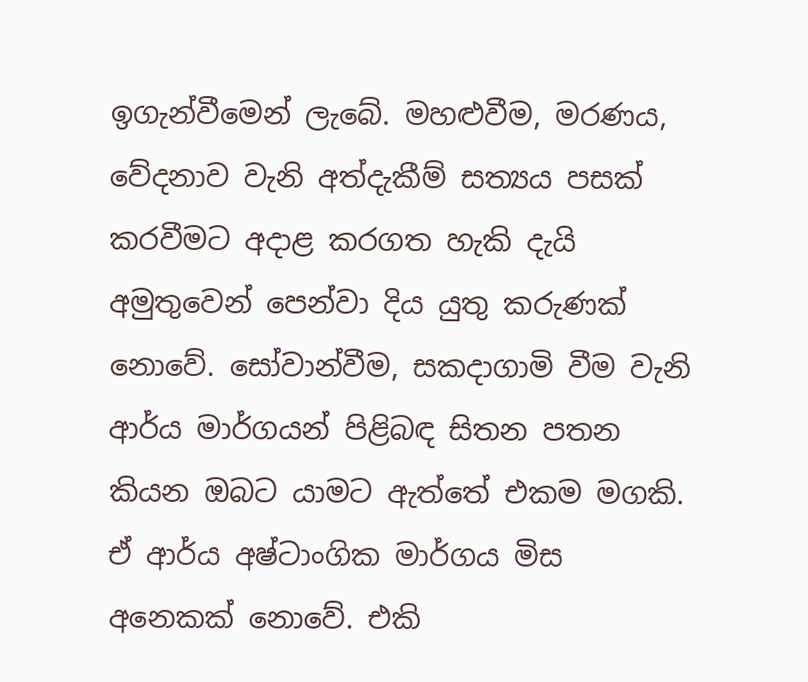ඉගැන්වීමෙන් ලැබේ. මහළුවීම, මරණය, වේදනාව වැනි අත්දැකීම් සත්‍යය පසක් කරවීමට අදාළ කරගත හැකි දැයි අමුතුවෙන් පෙන්වා දිය යුතු කරුණක් නොවේ. සෝවාන්වීම, සකදාගාමි වීම වැනි ආර්ය මාර්ගයන් පිළිබඳ සිතන පතන කියන ඔබට යාමට ඇත්තේ එකම මගකි. ඒ ආර්ය අෂ්ටාංගික මාර්ගය මිස අනෙකක් නොවේ. එකි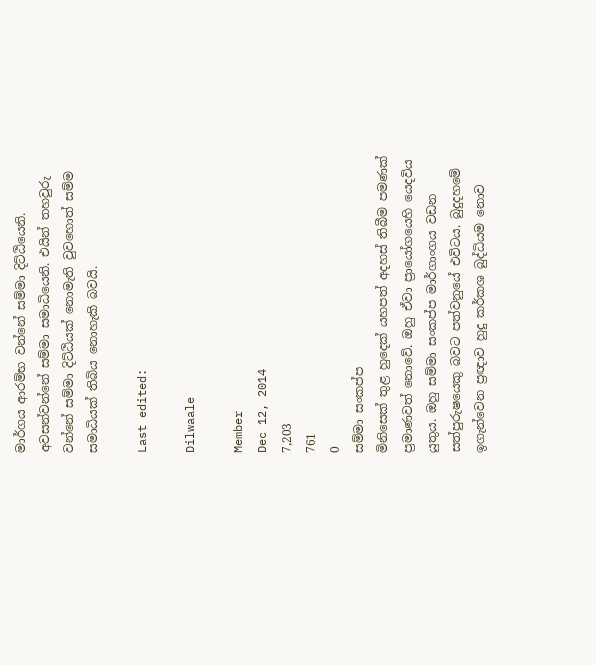මාර්ගය ආරම්භ වන්නේ සම්මා දිට්ඨියෙනි. අවසන්වන්නේ සම්මා සමාධියෙනි. එයින් තහවුරු වන්නේ සම්මා දිට්ඨියක් නොමැති වුවහොත් සම්ම සමාධියක් තිබිය නොහැකි බවයි.

Last edited:

Dilwaale

Member
Dec 12, 2014
7,203
761
0
සම්මා සංකප්ප
මිනිසෙක් තුළ හුදෙක් යහපත් අදහස් තිබීම පමණක් ප්‍රමාණවත් නොවේ. ඔහු ඒවා ප්‍රායෝගයෙහි යෙදවිය යුතුය. ඔහු සම්මා සංකප්ප මාර්ගාංගය වඩන සත්පුරුෂයෙකු බවට පත්වනුයේ එවිටය. බුදුදහමේ ඉගැන්වෙන ප්‍රඥාව හුදු කර්කශ බුද්ධියම නොව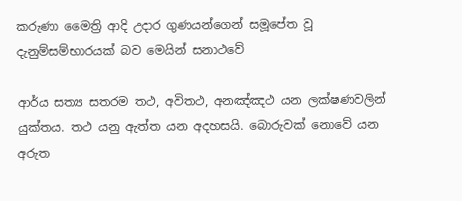කරුණා මෛත්‍රි ආදි උදාර ගුණයන්ගෙන් සමූපේත වූ දැනුම්සම්භාරයක් බව මෙයින් සනාථවේ

ආර්ය සත්‍ය සතරම තථ, අවිතථ, අනඤ්ඤථ යන ලක්ෂණවලින් යුක්තය. තථ යනු ඇත්ත යන අදහසයි. බොරුවක් නොවේ යන අරුත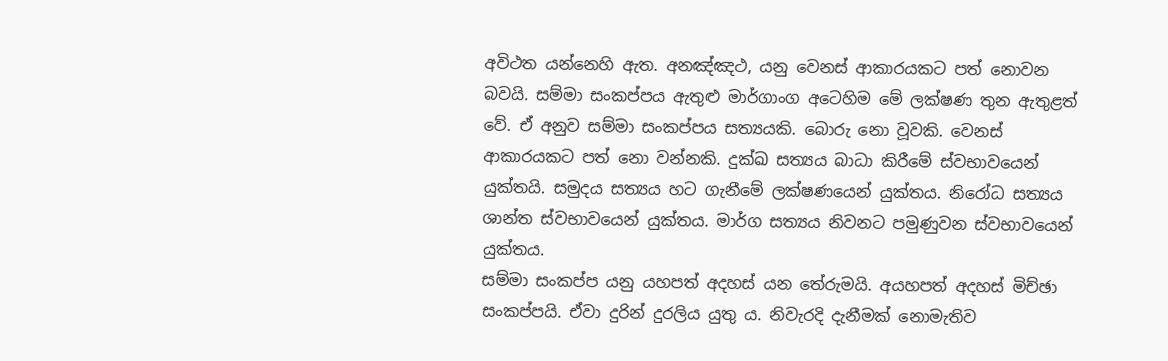අවිථත යන්නෙහි ඇත. අනඤ්ඤථ, යනු වෙනස් ආකාරයකට පත් නොවන බවයි. සම්මා සංකප්පය ඇතුළු මාර්ගාංග අටෙහිම මේ ලක්ෂණ තුන ඇතුළත් වේ. ඒ අනුව සම්මා සංකප්පය සත්‍යයකි. බොරු නො වූවකි. වෙනස් ආකාරයකට පත් නො වන්නකි. දුක්ඛ සත්‍යය බාධා කිරීමේ ස්වභාවයෙන් යුක්තයි. සමුදය සත්‍යය හට ගැනීමේ ලක්ෂණයෙන් යුක්තය. නිරෝධ සත්‍යය ශාන්ත ස්වභාවයෙන් යුක්තය. මාර්ග සත්‍යය නිවනට පමුණුවන ස්වභාවයෙන් යුක්තය.
සම්මා සංකප්ප යනු යහපත් අදහස් යන තේරුමයි. අයහපත් අදහස් මිච්ඡා සංකප්පයි. ඒවා දුරින් දුරලිය යුතු ය. නිවැරදි දැනීමක් නොමැතිව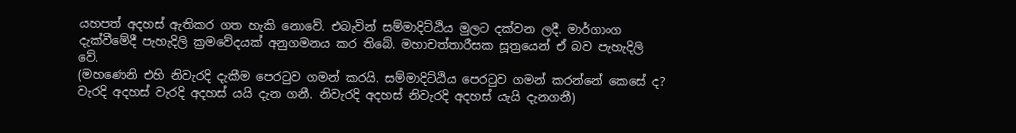යහපත් අදහස් ඇතිකර ගත හැකි නොවේ. එබැවින් සම්මාදිට්ඨිය මුලට දක්වන ලදී. මාර්ගාංග දැක්වීමේදී පැහැදිලි ක්‍රමවේදයක් අනුගමනය කර තිබේ. මහාචත්තාරීසක සූත්‍රයෙන් ඒ බව පැහැදිලි වේ.
(මහණෙනි එහි නිවැරදි දැකීම පෙරටුව ගමන් කරයි. සම්මාදිට්ඨිය පෙරටුව ගමන් කරන්නේ කෙසේ ද? වැරදි අදහස් වැරදි අදහස් යයි දැන ගනී. නිවැරදි අදහස් නිවැරදි අදහස් යැයි දැනගනී)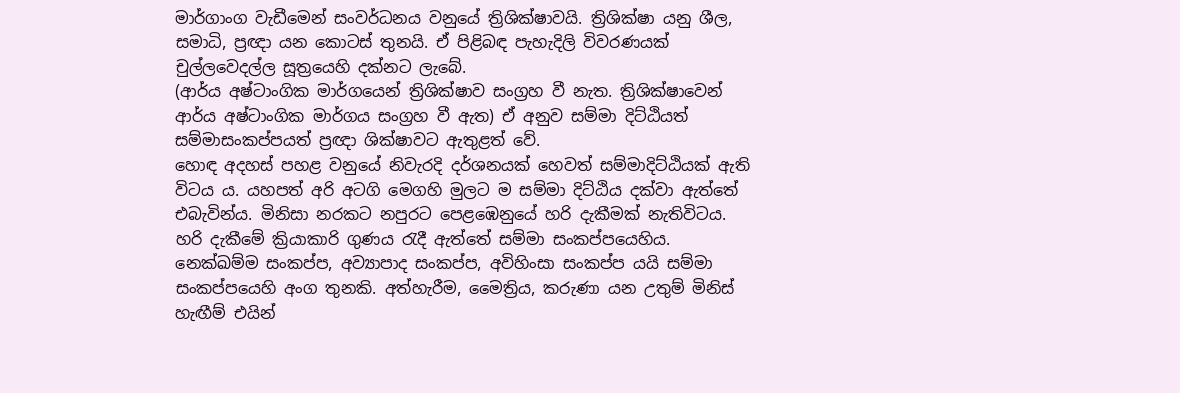මාර්ගාංග වැඩීමෙන් සංවර්ධනය වනුයේ ත්‍රිශික්ෂාවයි. ත්‍රිශික්ෂා යනු ශීල, සමාධි, ප්‍රඥා යන කොටස් තුනයි. ඒ පිළිබඳ පැහැදිලි විවරණයක් චුල්ලවෙදල්ල සූත්‍රයෙහි දක්නට ලැබේ.
(ආර්ය අෂ්ටාංගික මාර්ගයෙන් ත්‍රිශික්ෂාව සංග්‍රහ වී නැත. ත්‍රිශික්ෂාවෙන් ආර්ය අෂ්ටාංගික මාර්ගය සංග්‍රහ වී ඇත) ඒ අනුව සම්මා දිට්ඨියත් සම්මාසංකප්පයත් ප්‍රඥා ශික්ෂාවට ඇතුළත් වේ.
හොඳ අදහස් පහළ වනුයේ නිවැරදි දර්ශනයක් හෙවත් සම්මාදිට්ඨියක් ඇති විටය ය. යහපත් අරි අටගි මෙගහි මුලට ම සම්මා දිට්ඨිය දක්වා ඇත්තේ එබැවින්ය. මිනිසා නරකට නපුරට පෙළඹෙනුයේ හරි දැකීමක් නැතිවිටය. හරි දැකීමේ ක්‍රියාකාරි ගුණය රැදී ඇත්තේ සම්මා සංකප්පයෙහිය.
නෙක්ඛම්ම සංකප්ප, අව්‍යාපාද සංකප්ප, අවිහිංසා සංකප්ප යයි සම්මා සංකප්පයෙහි අංග තුනකි. අත්හැරීම, මෛත්‍රිය, කරුණා යන උතුම් මිනිස් හැඟීම් එයින්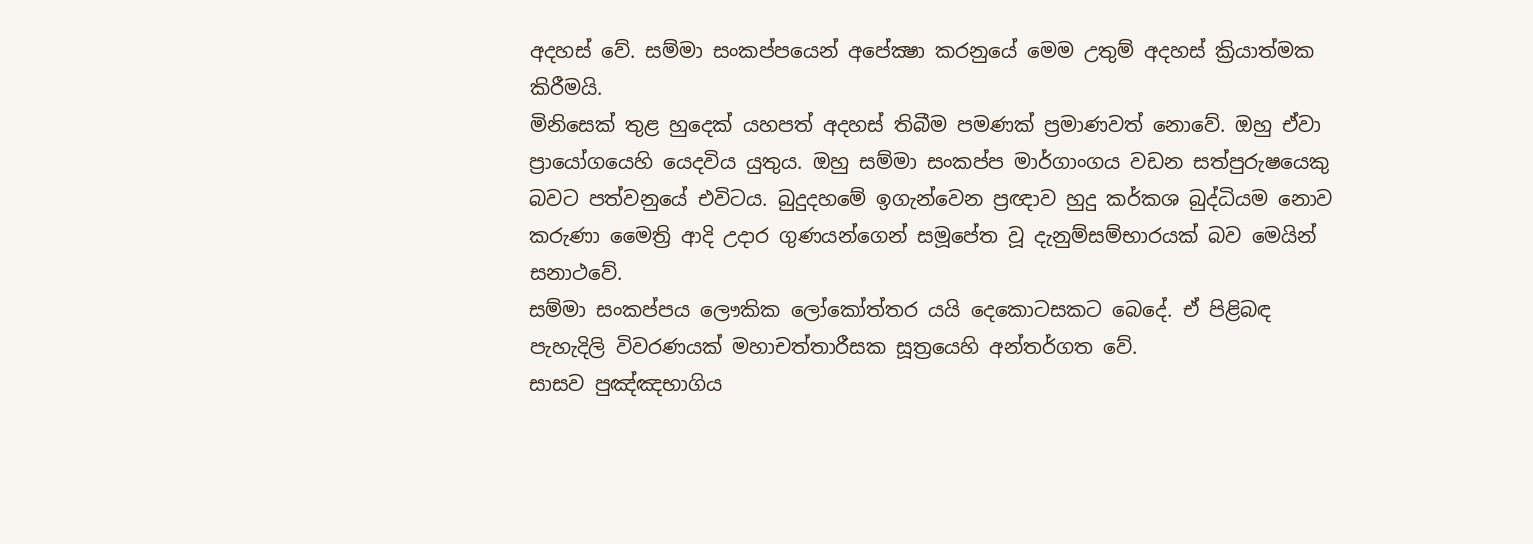අදහස් වේ. සම්මා සංකප්පයෙන් අපේක්‍ෂා කරනුයේ මෙම උතුම් අදහස් ක්‍රියාත්මක කිරීමයි.
මිනිසෙක් තුළ හුදෙක් යහපත් අදහස් තිබීම පමණක් ප්‍රමාණවත් නොවේ. ඔහු ඒවා ප්‍රායෝගයෙහි යෙදවිය යුතුය. ඔහු සම්මා සංකප්ප මාර්ගාංගය වඩන සත්පුරුෂයෙකු බවට පත්වනුයේ එවිටය. බුදුදහමේ ඉගැන්වෙන ප්‍රඥාව හුදු කර්කශ බුද්ධියම නොව කරුණා මෛත්‍රි ආදි උදාර ගුණයන්ගෙන් සමූපේත වූ දැනුම්සම්භාරයක් බව මෙයින් සනාථවේ.
සම්මා සංකප්පය ලෞකික ලෝකෝත්තර යයි දෙකොටසකට බෙදේ. ඒ පිළිබඳ පැහැදිලි විවරණයක් මහාචත්තාරීසක සූත්‍රයෙහි අන්තර්ගත වේ.
සාසව පුඤ්ඤභාගිය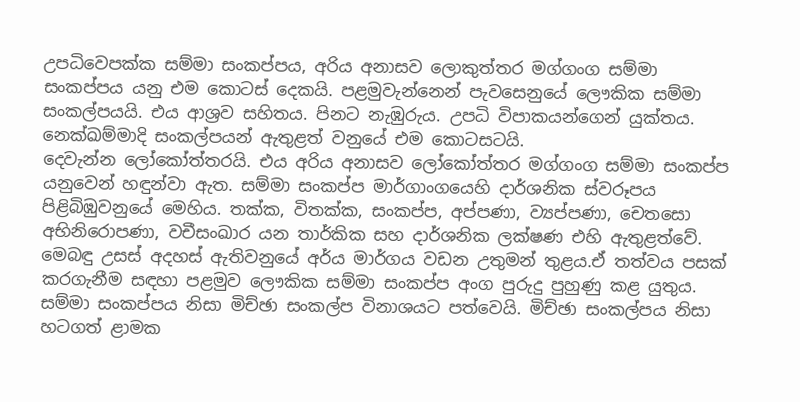උපධිවෙපක්ක සම්මා සංකප්පය, අරිය අනාසව ලොකුත්තර මග්ගංග සම්මා සංකප්පය යනු එම කොටස් දෙකයි. පළමුවැන්නෙන් පැවසෙනුයේ ලෞකික සම්මා සංකල්පයයි. එය ආශ්‍රව සහිතය. පිනට නැඹුරුය. උපධි විපාකයන්ගෙන් යුක්තය. නෙක්ඛම්මාදි සංකල්පයන් ඇතුළත් වනුයේ එම කොටසටයි.
දෙවැන්න ලෝකෝත්තරයි. එය අරිය අනාසව ලෝකෝත්තර මග්ගංග සම්මා සංකප්ප යනුවෙන් හඳුන්වා ඇත. සම්මා සංකප්ප මාර්ගාංගයෙහි දාර්ශනික ස්වරූපය පිළිබිඹුවනුයේ මෙහිය. තක්ක, විතක්ක, සංකප්ප, අප්පණා, ව්‍යප්පණා, චෙතසො අභිනිරොපණා, වචීසංඛාර යන තාර්කික සහ දාර්ශනික ලක්ෂණ එහි ඇතුළත්වේ. මෙබඳු උසස් අදහස් ඇතිවනුයේ අර්ය මාර්ගය වඩන උතුමන් තුළය.ඒ තත්වය පසක් කරගැනීම සඳහා පළමුව ලෞකික සම්මා සංකප්ප අංග පුරුදු පුහුණු කළ යුතුය.
සම්මා සංකප්පය නිසා මිච්ඡා සංකල්ප විනාශයට පත්වෙයි. මිච්ඡා සංකල්පය නිසා හටගත් ළාමක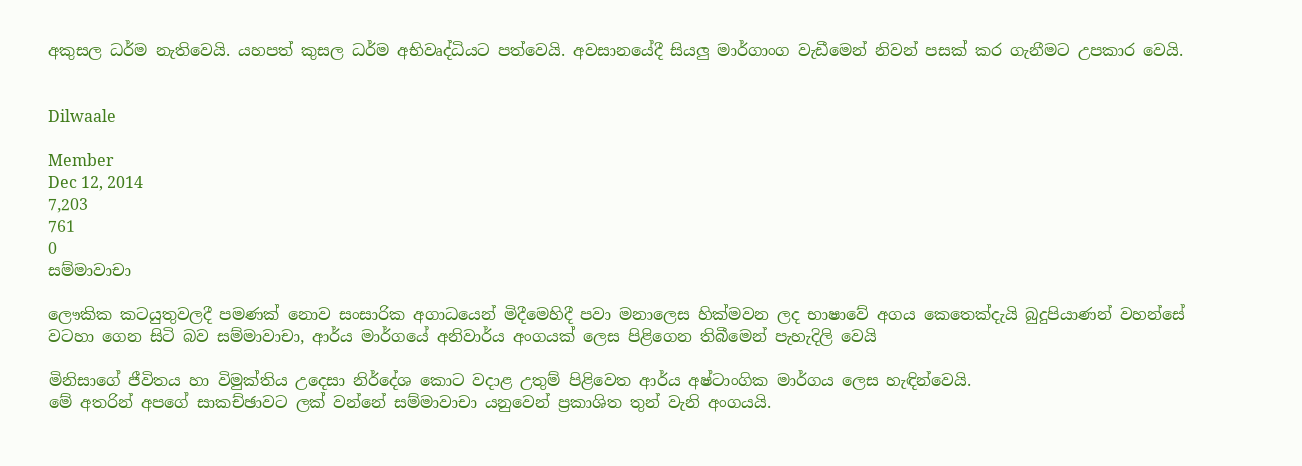අකුසල ධර්ම නැතිවෙයි. යහපත් කුසල ධර්ම අභිවෘද්ධියට පත්වෙයි. අවසානයේදී සියලු මාර්ගාංග වැඩීමෙන් නිවන් පසක් කර ගැනීමට උපකාර වෙයි.


Dilwaale

Member
Dec 12, 2014
7,203
761
0
සම්මාවාචා

ලෞකික කටයුතුවලදී පමණක් නොව සංසාරික අගාධයෙන් මිදීමෙහිදී පවා මනාලෙස හික්මවන ලද භාෂාවේ අගය කෙතෙක්දැයි බුදුපියාණන් වහන්සේ වටහා ගෙන සිටි බව සම්මාවාචා, ආර්ය මාර්ගයේ අනිවාර්ය අංගයක් ලෙස පිළිගෙන තිබීමෙන් පැහැදිලි වෙයි

මිනිසාගේ ජීවිතය හා විමුක්තිය උදෙසා නිර්දේශ කොට වදාළ උතුම් පිළිවෙත ආර්ය අෂ්ටාංගික මාර්ගය ලෙස හැඳින්වෙයි.
මේ අතරින් අපගේ සාකච්ඡාවට ලක් වන්නේ සම්මාවාචා යනුවෙන් ප්‍රකාශිත තුන් වැනි අංගයයි.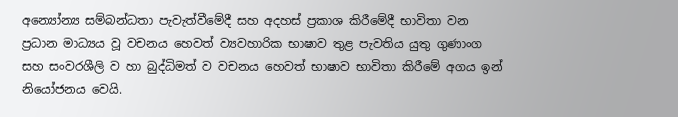අන්‍යෝන්‍ය සම්බන්ධතා පැවැත්වීමේදී සහ අදහස් ප්‍රකාශ කිරීමේදී භාවිතා වන ප්‍රධාන මාධ්‍යය වූ වචනය හෙවත් ව්‍යවහාරික භාෂාව තුළ පැවතිය යුතු ගුණාංග සහ සංවරශීලි ව හා බුද්ධිමත් ව වචනය හෙවත් භාෂාව භාවිතා කිරීමේ අගය ඉන් නියෝජනය වෙයි.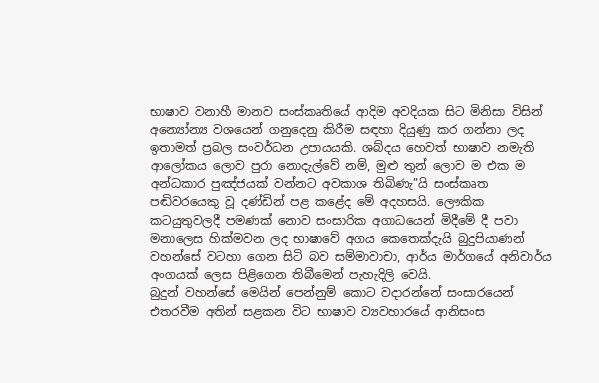භාෂාව වනාහී මානව සංස්කෘතියේ ආදිම අවදියක සිට මිනිසා විසින් අන්‍යෝන්‍ය වශයෙන් ගනුදෙනු කිරීම සඳහා දියුණු කර ගන්නා ලද ඉතාමත් ප්‍රබල සංවර්ධන උපායයකි. ශබ්දය හෙවත් භාෂාව නමැති ආලෝකය ලොව පුරා නොදැල්වේ නම්, මුළු තුන් ලොව ම එක ම අන්ධකාර පුඤ්ජයක් වන්නට අවකාශ තිබිණැ”යි සංස්කෘත පඬිවරයෙකු වූ දණ්ඩින් පළ කළේද මේ අදහසයි. ලෞකික කටයුතුවලදී පමණක් නොව සංසාරික අගාධයෙන් මිදීමේ දී පවා මනාලෙස හික්මවන ලද භාෂාවේ අගය කෙතෙක්දැයි බුදුපියාණන් වහන්සේ වටහා ගෙන සිටි බව සම්මාවාචා, ආර්ය මාර්ගයේ අනිවාර්ය අංගයක් ලෙස පිළිගෙන තිබීමෙන් පැහැදිලි වෙයි.
බුදුන් වහන්සේ මෙයින් පෙන්නුම් කොට වදාරන්නේ සංසාරයෙන් එතරවීම අතින් සළකන විට භාෂාව ව්‍යවහාරයේ ආනිසංස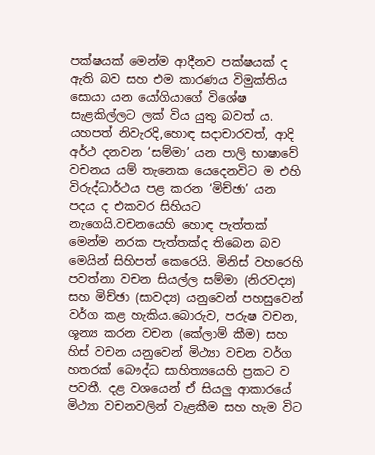පක්ෂයක් මෙන්ම ආදීනව පක්ෂයක් ද ඇති බව සහ එම කාරණය විමුක්තිය සොයා යන යෝගියාගේ විශේෂ සැළකිල්ලට ලක් විය යුතු බවත් ය. යහපත් නිවැරදි,හොඳ සදාචාරවත්, ආදි අර්ථ දනවන ‘සම්මා’ යන පාලි භාෂාවේ වචනය යම් තැනෙක යෙදෙනවිට ම එහි විරුද්ධාර්ථය පළ කරන ‘මිච්ඡා’ යන පදය ද එකවර සිහියට නැගෙයි.වචනයෙහි හොඳ පැත්තක් මෙන්ම නරක පැත්තක්ද තිබෙන බව මෙයින් සිහිපත් කෙරෙයි. මිනිස් වහරෙහි පවත්නා වචන සියල්ල සම්මා (නිරවද්‍ය) සහ මිච්ඡා (සාවද්‍ය) යනුවෙන් පහසුවෙන් වර්ග කළ හැකිය.බොරුව, පරුෂ වචන, ශූන්‍ය කරන වචන (කේලාම් කීම) සහ හිස් වචන යනුවෙන් මිථ්‍යා වචන වර්ග හතරක් බෞද්ධ සාහිත්‍යයෙහි ප්‍රකට ව පවතී. දළ වශයෙන් ඒ සියලු ආකාරයේ මිථ්‍යා වචනවලින් වැළකීම සහ හැම විට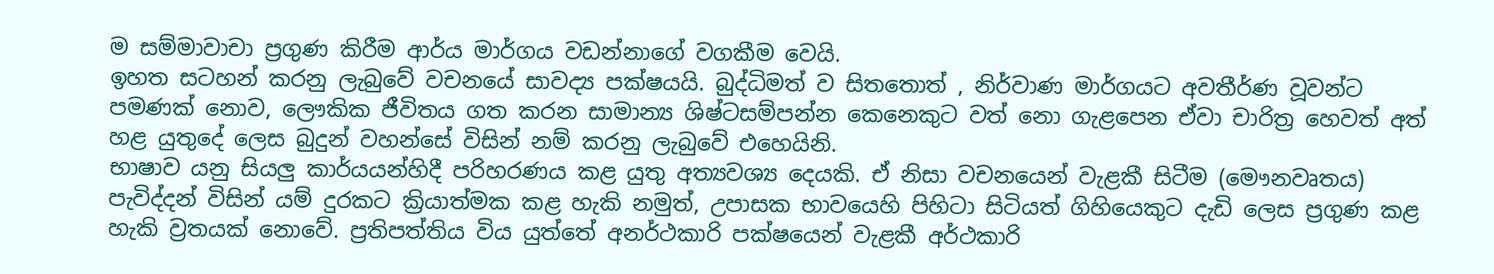ම සම්මාවාචා ප්‍රගුණ කිරීම ආර්ය මාර්ගය වඩන්නාගේ වගකීම වෙයි.
ඉහත සටහන් කරනු ලැබුවේ වචනයේ සාවද්‍ය පක්ෂයයි. බුද්ධිමත් ව සිතතොත් , නිර්වාණ මාර්ගයට අවතීර්ණ වූවන්ට පමණක් නොව, ලෞකික ජීවිතය ගත කරන සාමාන්‍ය ශිෂ්ටසම්පන්න කෙනෙකුට වත් නො ගැළපෙන ඒවා චාරිත්‍ර හෙවත් අත් හළ යුතුදේ ලෙස බුදුන් වහන්සේ විසින් නම් කරනු ලැබුවේ එහෙයිනි.
භාෂාව යනු සියලු කාර්යයන්හිදී පරිහරණය කළ යුතු අත්‍යවශ්‍ය දෙයකි. ඒ නිසා වචනයෙන් වැළකී සිටීම (මෞනවෘතය) පැවිද්දන් විසින් යම් දුරකට ක්‍රියාත්මක කළ හැකි නමුත්, උපාසක භාවයෙහි පිහිටා සිටියත් ගිහියෙකුට දැඩි ලෙස ප්‍රගුණ කළ හැකි ව්‍රතයක් නොවේ. ප්‍රතිපත්තිය විය යුත්තේ අනර්ථකාරි පක්ෂයෙන් වැළකී අර්ථකාරි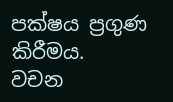පක්ෂය ප්‍රගුණ කිරීමය.
වචන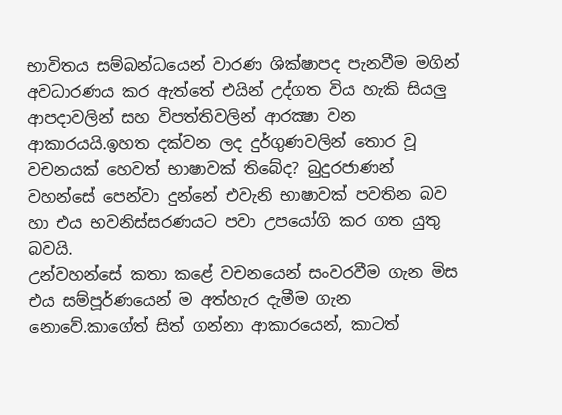භාවිතය සම්බන්ධයෙන් වාරණ ශික්ෂාපද පැනවීම මගින් අවධාරණය කර ඇත්තේ එයින් උද්ගත විය හැකි සියලු ආපදාවලින් සහ විපත්තිවලින් ආරක්‍ෂා වන ආකාරයයි.ඉහත දක්වන ලද දුර්ගුණවලින් තොර වූ වචනයක් හෙවත් භාෂාවක් තිබේද? බුදුරජාණන් වහන්සේ පෙන්වා දුන්නේ එවැනි භාෂාවක් පවතින බව හා එය භවනිස්සරණයට පවා උපයෝගි කර ගත යුතු බවයි.
උන්වහන්සේ කතා කළේ වචනයෙන් සංවරවීම ගැන මිස එය සම්පූර්ණයෙන් ම අත්හැර දැමීම ගැන නොවේ.කාගේත් සිත් ගන්නා ආකාරයෙන්, කාටත්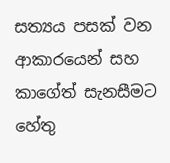සත්‍යය පසක් වන ආකාරයෙන් සහ කාගේත් සැනසීමට හේතු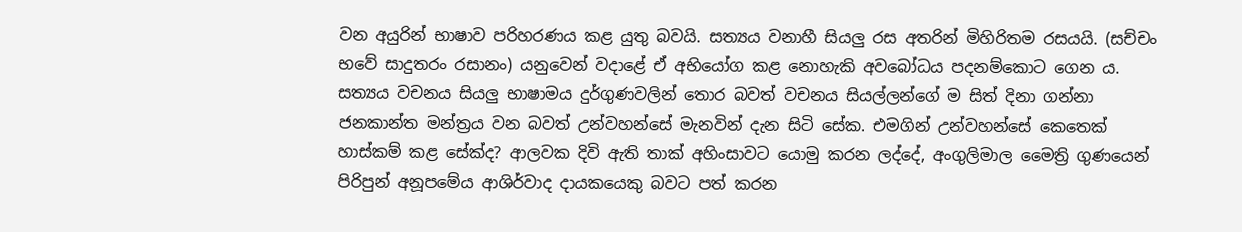වන අයුරින් භාෂාව පරිහරණය කළ යුතු බවයි. සත්‍යය වනාහී සියලු රස අතරින් මිහිරිතම රසයයි. (සච්චං භවේ සාදුතරං රසානං) යනුවෙන් වදාළේ ඒ අභියෝග කළ නොහැකි අවබෝධය පදනම්කොට ගෙන ය. සත්‍යය වචනය සියලු භාෂාමය දුර්ගුණවලින් තොර බවත් වචනය සියල්ලන්ගේ ම සිත් දිනා ගන්නා ජනකාන්ත මන්ත්‍රය වන බවත් උන්වහන්සේ මැනවින් දැන සිටි සේක. එමගින් උන්වහන්සේ කෙතෙක් හාස්කම් කළ සේක්ද? ආලවක දිවි ඇති තාක් අහිංසාවට යොමු කරන ලද්දේ, අංගුලිමාල මෛත්‍රි ගුණයෙන් පිරිපුන් අනූපමේය ආශිර්වාද දායකයෙකු බවට පත් කරන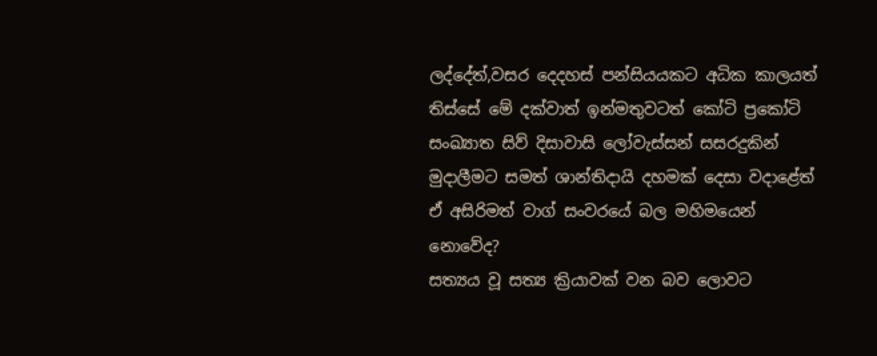ලද්දේත්,වසර දෙදහස් පන්සියයකට අධික කාලයත් තිස්සේ මේ දක්වාත් ඉන්මතුවටත් කෝටි ප්‍රකෝටි සංඛ්‍යාත සිව් දිසාවාසි ලෝවැස්සන් සසරදුකින් මුදාලීමට සමත් ශාන්තිදායි දහමක් දෙසා වදාළේත් ඒ අසිරිමත් වාග් සංවරයේ බල මහිමයෙන් නොවේද?
සත්‍යය වූ සත්‍ය ක්‍රියාවක් වන බව ලොවට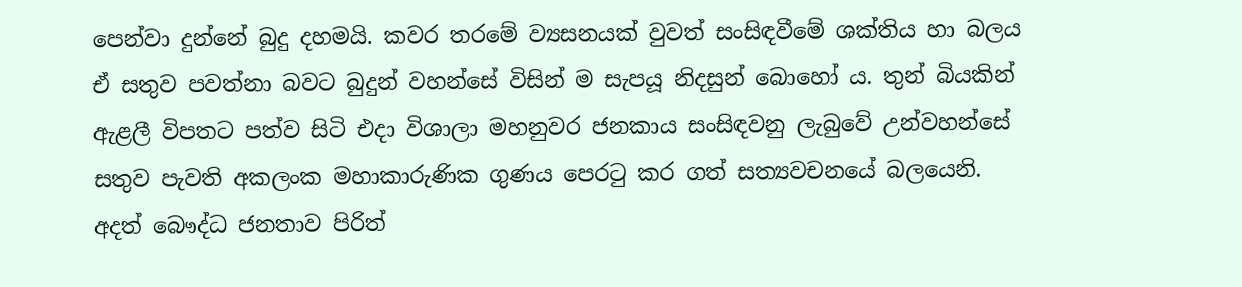පෙන්වා දුන්නේ බුදු දහමයි. කවර තරමේ ව්‍යසනයක් වුවත් සංසිඳවීමේ ශක්තිය හා බලය ඒ සතුව පවත්නා බවට බුදුන් වහන්සේ විසින් ම සැපයූ නිදසුන් බොහෝ ය. තුන් බියකින් ඇළලී විපතට පත්ව සිටි එදා විශාලා මහනුවර ජනකාය සංසිඳවනු ලැබුවේ උන්වහන්සේ සතුව පැවති අකලංක මහාකාරුණික ගුණය පෙරටු කර ගත් සත්‍යවචනයේ බලයෙනි. අදත් බෞද්ධ ජනතාව පිරිත්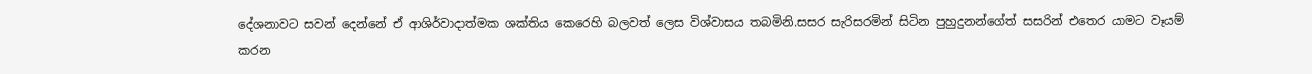දේශනාවට සවන් දෙන්නේ ඒ ආශිර්වාදාත්මක ශක්තිය කෙරෙහි බලවත් ලෙස විශ්වාසය තබමිනි.සසර සැරිසරමින් සිටින පුහුදුනන්ගේත් සසරින් එතෙර යාමට වෑයම් කරන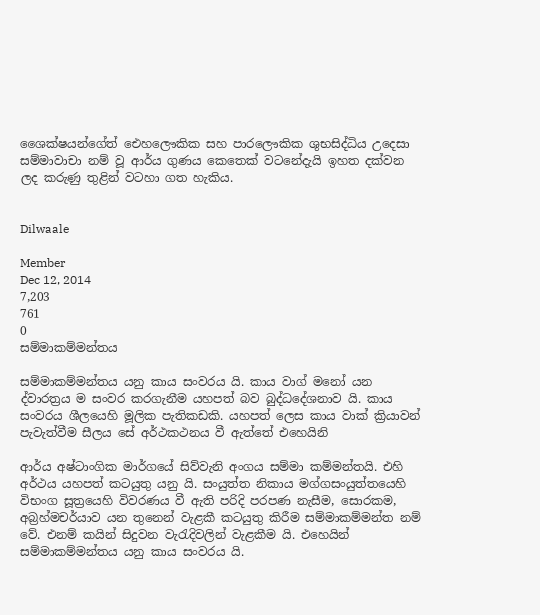ශෛක්ෂයන්ගේත් ඓහලෞකික සහ පාරලෞකික ශුභසිද්ධිය උදෙසා සම්මාවාචා නම් වූ ආර්ය ගුණය කෙතෙක් වටනේදැයි ඉහත දක්වන ලද කරුණු තුළින් වටහා ගත හැකිය.


Dilwaale

Member
Dec 12, 2014
7,203
761
0
සම්මාකම්මන්තය

සම්මාකම්මන්තය යනු කාය සංවරය යි. කාය වාග් මනෝ යන ද්වාරත්‍රය ම සංවර කරගැනීම යහපත් බව බුද්ධදේශනාව යි. කාය සංවරය ශීලයෙහි මූලික පැතිකඩකි. යහපත් ලෙස කාය වාක් ක්‍රියාවන් පැවැත්වීම සීලය සේ අර්ථකථනය වී ඇත්තේ එහෙයිනි

ආර්ය අෂ්ටාංගික මාර්ගයේ සිව්වැනි අංගය සම්මා කම්මන්තයි. එහි අර්ථය යහපත් කටයුතු යනු යි. සංයුත්ත නිකාය මග්ගසංයුත්තයෙහි විභංග සූත්‍රයෙහි විවරණය වී ඇති පරිදි පරපණ නැසීම, සොරකම, අබ්‍රහ්මචර්යාව යන තුනෙන් වැළකී කටයුතු කිරීම සම්මාකම්මන්ත නම් වේ. එනම් කයින් සිදුවන වැරැදිවලින් වැළකීම යි. එහෙයින් සම්මාකම්මන්තය යනු කාය සංවරය යි.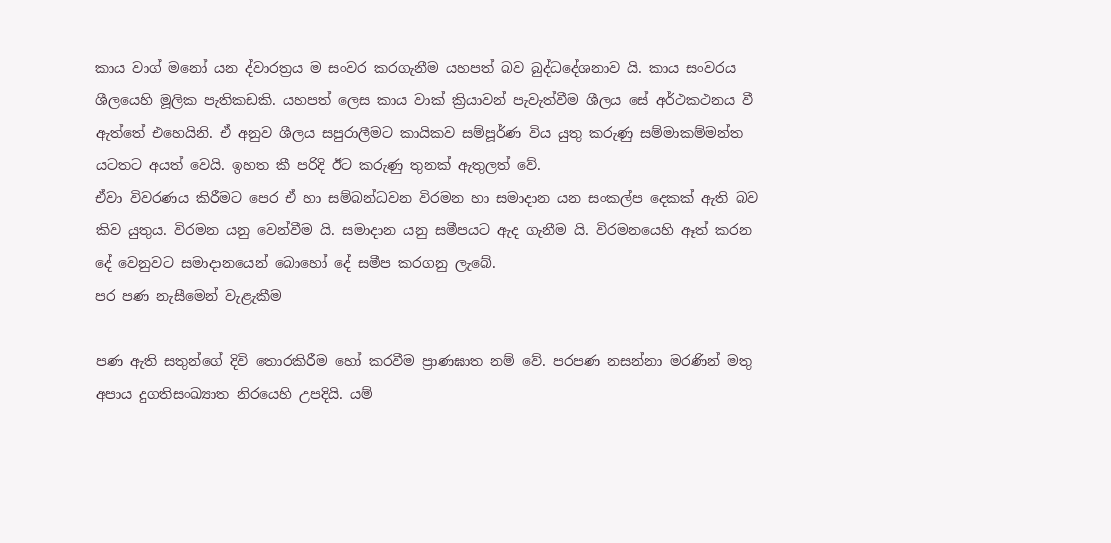කාය වාග් මනෝ යන ද්වාරත්‍රය ම සංවර කරගැනීම යහපත් බව බුද්ධදේශනාව යි. කාය සංවරය ශීලයෙහි මූලික පැතිකඩකි. යහපත් ලෙස කාය වාක් ක්‍රියාවන් පැවැත්වීම ශීලය සේ අර්ථකථනය වී ඇත්තේ එහෙයිනි. ඒ අනුව ශීලය සපුරාලීමට කායිකව සම්පූර්ණ විය යුතු කරුණු සම්මාකම්මන්ත යටතට අයත් වෙයි. ඉහත කී පරිදි ඊට කරුණු තුනක් ඇතුලත් වේ.
ඒවා විවරණය කිරීමට පෙර ඒ හා සම්බන්ධවන විරමන හා සමාදාන යන සංකල්ප දෙකක් ඇති බව කිව යුතුය. විරමන යනු වෙන්වීම යි. සමාදාන යනු සමීපයට ඇද ගැනීම යි. විරමනයෙහි ඈත් කරන දේ වෙනුවට සමාදානයෙන් බොහෝ දේ සමීප කරගනු ලැබේ.
පර පණ නැසීමෙන් වැළැකීම

පණ ඇති සතුන්ගේ දිවි තොරකිරීම හෝ කරවීම ප්‍රාණඝාත නම් වේ. පරපණ නසන්නා මරණින් මතු අපාය දුගතිසංඛ්‍යාත නිරයෙහි උපදියි. යම්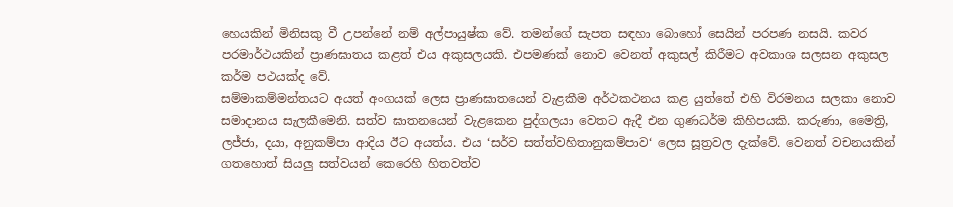හෙයකින් මිනිසකු වී උපන්නේ නම් අල්පායුෂ්ක වේ. තමන්ගේ සැපත සඳහා බොහෝ සෙයින් පරපණ නසයි. කවර පරමාර්ථයකින් ප්‍රාණඝාතය කළත් එය අකුසලයකි. එපමණක් නොව වෙනත් අකුසල් කිරීමට අවකාශ සලසන අකුසල කර්ම පථයක්ද වේ.
සම්මාකම්මන්තයට අයත් අංගයක් ලෙස ප්‍රාණඝාතයෙන් වැළකීම අර්ථකථනය කළ යුත්තේ එහි විරමනය සලකා නොව සමාදානය සැලකීමෙනි. සත්ව ඝාතනයෙන් වැළකෙන පුද්ගලයා වෙතට ඇදී එන ගුණධර්ම කිහිපයකි. කරුණා, මෛත්‍රි, ලජ්ජා, දයා, අනුකම්පා ආදිය ඊට අයත්ය. එය ‘සර්ව සත්ත්වහිතානුකම්පාව‘ ලෙස සූත්‍රවල දැක්වේ. වෙනත් වචනයකින් ගතහොත් සියලු සත්වයන් කෙරෙහි හිතවත්ව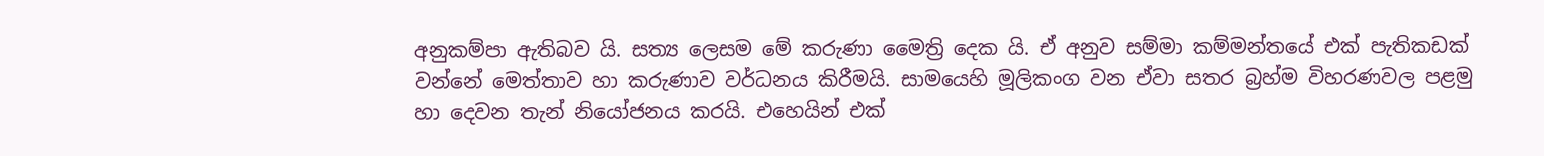අනුකම්පා ඇතිබව යි. සත්‍ය ලෙසම මේ කරුණා මෛත්‍රි දෙක යි. ඒ අනුව සම්මා කම්මන්තයේ එක් පැතිකඩක් වන්නේ මෙත්තාව හා කරුණාව වර්ධනය කිරීමයි. සාමයෙහි මූලිකංග වන ඒවා සතර බ්‍රහ්ම විහරණවල පළමු හා දෙවන තැන් නියෝජනය කරයි. එහෙයින් එක්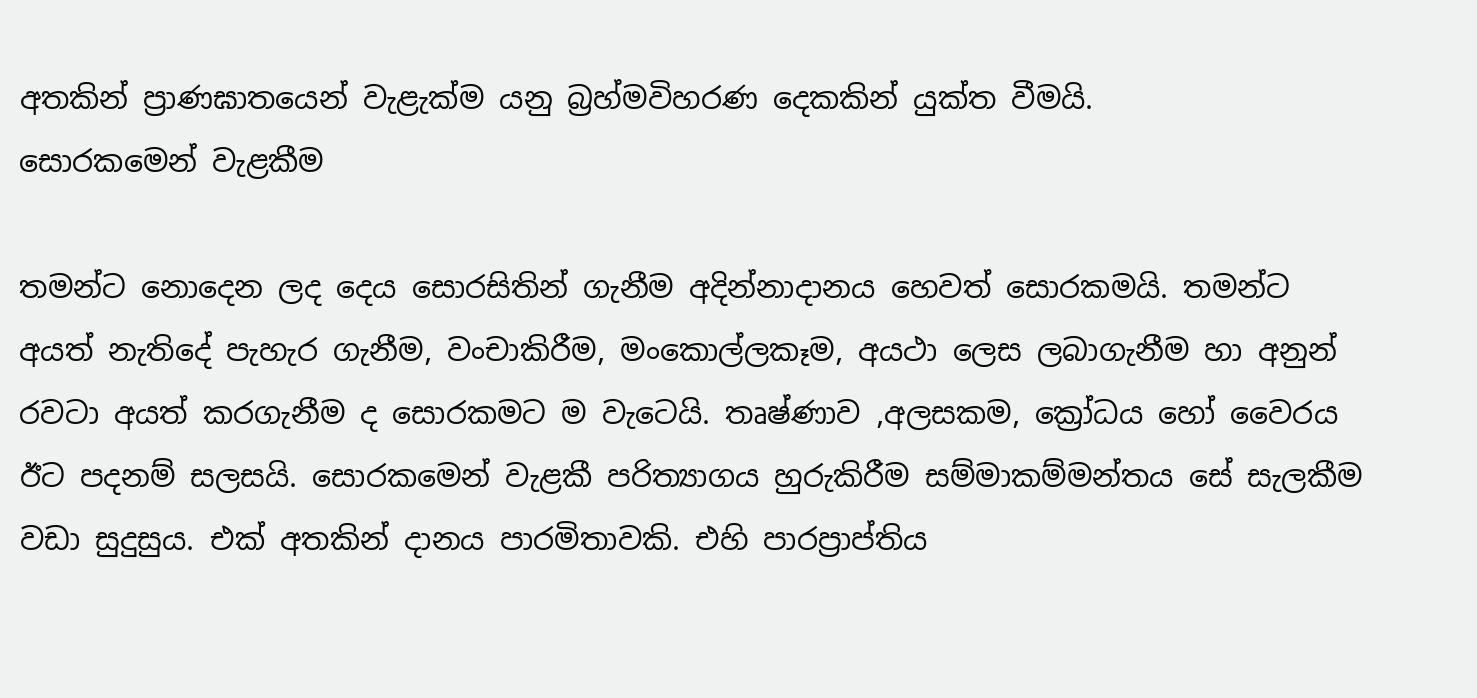අතකින් ප්‍රාණඝාතයෙන් වැළැක්ම යනු බ්‍රහ්මවිහරණ දෙකකින් යුක්ත වීමයි.
සොරකමෙන් වැළකීම

තමන්ට නොදෙන ලද දෙය සොරසිතින් ගැනීම අදින්නාදානය හෙවත් සොරකමයි. තමන්ට අයත් නැතිදේ පැහැර ගැනීම, වංචාකිරීම, මංකොල්ලකෑම, අයථා ලෙස ලබාගැනීම හා අනුන් රවටා අයත් කරගැනීම ද සොරකමට ම වැටෙයි. තෘෂ්ණාව ,අලසකම, ක්‍රෝධය හෝ වෛරය ඊට පදනම් සලසයි. සොරකමෙන් වැළකී පරිත්‍යාගය හුරුකිරීම සම්මාකම්මන්තය සේ සැලකීම වඩා සුදුසුය. එක් අතකින් දානය පාරමිතාවකි. එහි පාරප්‍රාප්තිය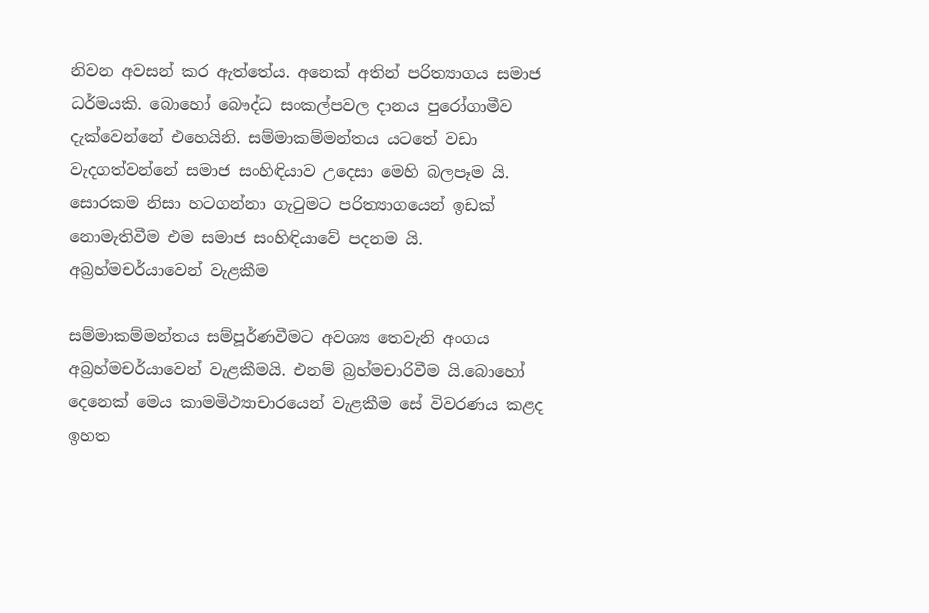නිවන අවසන් කර ඇත්තේය. අනෙක් අතින් පරිත්‍යාගය සමාජ ධර්මයකි. බොහෝ බෞද්ධ සංකල්පවල දානය පුරෝගාමීව දැක්වෙන්නේ එහෙයිනි. සම්මාකම්මන්තය යටතේ වඩා වැදගත්වන්නේ සමාජ සංහිඳියාව උදෙසා මෙහි බලපෑම යි. සොරකම නිසා හටගන්නා ගැටුමට පරිත්‍යාගයෙන් ඉඩක් නොමැතිවීම එම සමාජ සංහිඳියාවේ පදනම යි.
අබ්‍රහ්මචර්යාවෙන් වැළකීම

සම්මාකම්මන්තය සම්පූර්ණවීමට අවශ්‍ය තෙවැනි අංගය අබ්‍රහ්මචර්යාවෙන් වැළකීමයි. එනම් බ්‍රහ්මචාරිවීම යි.බොහෝ දෙනෙක් මෙය කාමමිථ්‍යාචාරයෙන් වැළකීම සේ විවරණය කළද ඉහත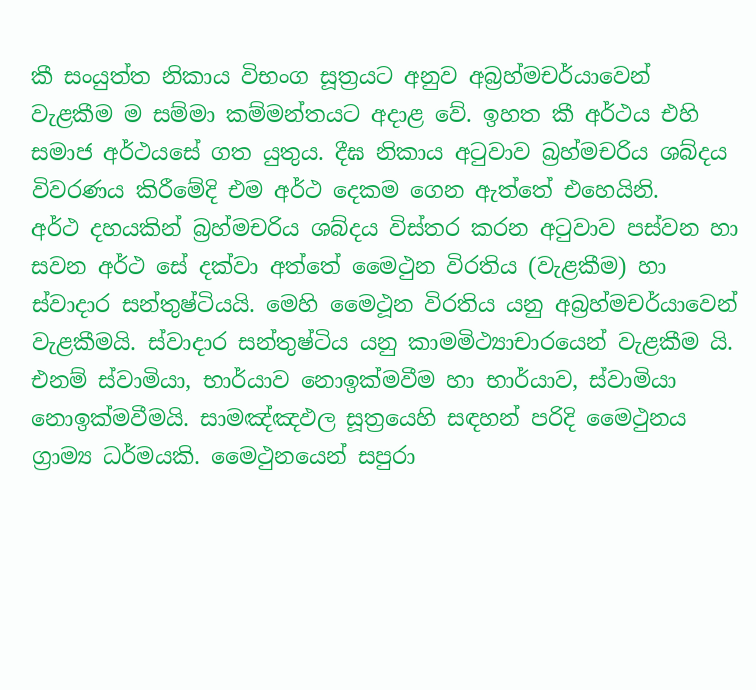කී සංයුත්ත නිකාය විභංග සූත්‍රයට අනුව අබ්‍රහ්මචර්යාවෙන් වැළකීම ම සම්මා කම්මන්තයට අදාළ වේ. ඉහත කී අර්ථය එහි සමාජ අර්ථයසේ ගත යුතුය. දීඝ නිකාය අටුවාව බ්‍රහ්මචරිය ශබ්දය විවරණය කිරීමේදි එම අර්ථ දෙකම ගෙන ඇත්තේ එහෙයිනි.
අර්ථ දහයකින් බ්‍රහ්මචරිය ශබ්දය විස්තර කරන අටුවාව පස්වන හා සවන අර්ථ සේ දක්වා අත්තේ මෛථුන විරතිය (වැළකීම) හා ස්වාදාර සන්තුෂ්ටියයි. මෙහි මෛථූන විරතිය යනු අබ්‍රහ්මචර්යාවෙන් වැළකීමයි. ස්වාදාර සන්තුෂ්ටිය යනු කාමමිථ්‍යාචාරයෙන් වැළකීම යි. එනම් ස්වාමියා, භාර්යාව නොඉක්මවීම හා භාර්යාව, ස්වාමියා නොඉක්මවීමයි. සාමඤ්ඤඵල සූත්‍රයෙහි සඳහන් පරිදි මෛථුනය ග්‍රාම්‍ය ධර්මයකි. මෛථුනයෙන් සපුරා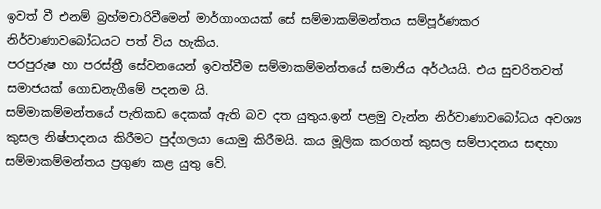ඉවත් වී එනම් බ්‍රහ්මචාරිවීමෙන් මාර්ගාංගයක් සේ සම්මාකම්මන්තය සම්පූර්ණකර නිර්වාණාවබෝධයට පත් විය හැකිය.
පරපුරුෂ හා පරස්ත්‍රී සේවනයෙන් ඉවත්වීම සම්මාකම්මන්තයේ සමාජිය අර්ථයයි. එය සුචරිතවත් සමාජයක් ගොඩනැගීමේ පදනම යි.
සම්මාකම්මන්තයේ පැතිකඩ දෙකක් ඇති බව දත යුතුය.ඉන් පළමු වැන්න නිර්වාණාවබෝධය අවශ්‍ය කුසල නිෂ්පාදනය කිරීමට පුද්ගලයා යොමු කිරීමයි. කය මූලික කරගත් කුසල සම්පාදනය සඳහා සම්මාකම්මන්තය ප්‍රගුණ කළ යුතු වේ.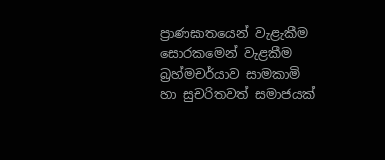ප්‍රාණඝාතයෙන් වැළැකීම සොරකමෙන් වැළකීම බ්‍රහ්මචර්යාව සාමකාමි හා සුචරිතවත් සමාජයක්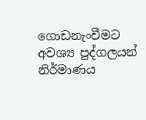ගොඩනැංවීමට අවශ්‍ය පුද්ගලයන් නිර්මාණය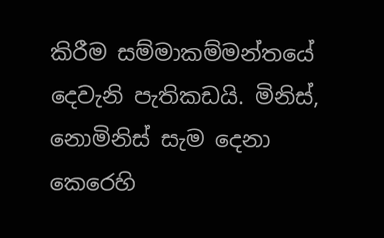කිරීම සම්මාකම්මන්තයේ දෙවැනි පැතිකඩයි. මිනිස්, නොමිනිස් සැම දෙනා කෙරෙහි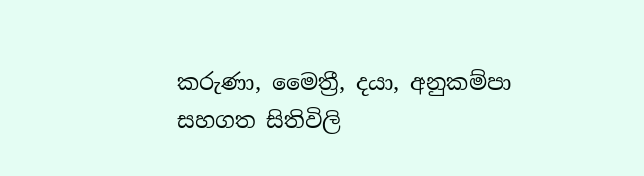කරුණා, මෛත්‍රී, දයා, අනුකම්පා සහගත සිතිවිලි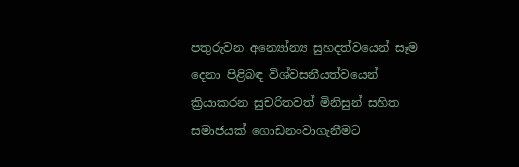පතුරුවන අන්‍යෝන්‍ය සුහදත්වයෙන් සෑම දෙනා පිළිබඳ විශ්වසනීයත්වයෙන් ක්‍රියාකරන සුචරිතවත් මිනිසුන් සහිත සමාජයක් ගොඩනංවාගැනීමට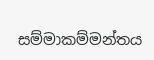සම්මාකම්මන්තය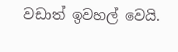වඩාත් ඉවහල් වෙයි.